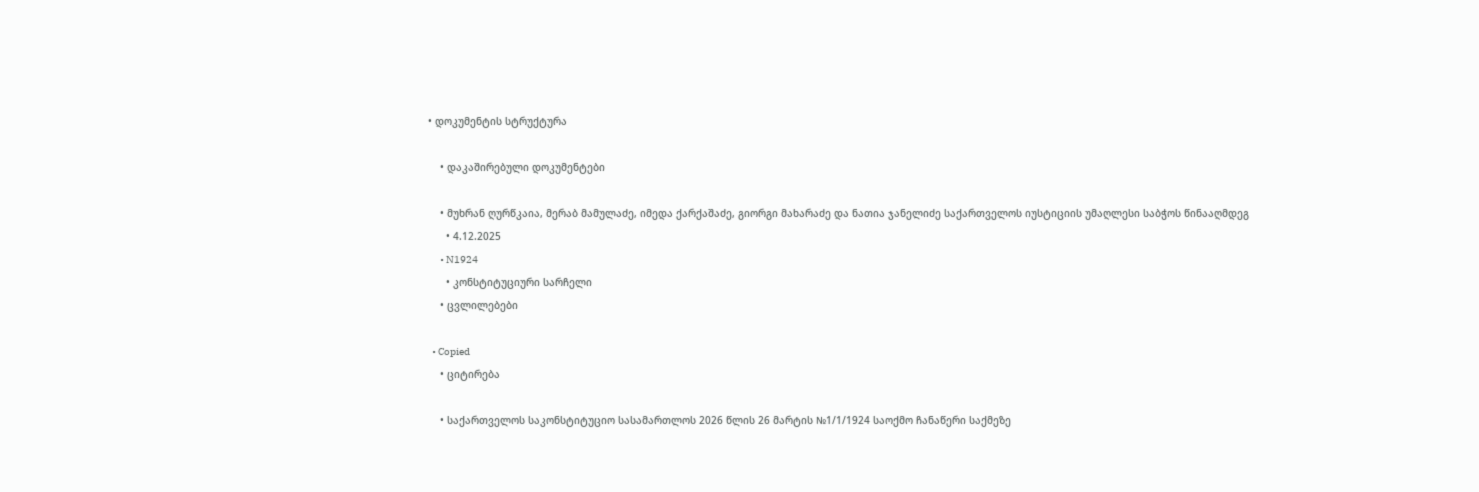• დოკუმენტის სტრუქტურა

    • დაკაშირებული დოკუმენტები

    • მუხრან ღურწკაია, მერაბ მამულაძე, იმედა ქარქაშაძე, გიორგი მახარაძე და ნათია ჯანელიძე საქართველოს იუსტიციის უმაღლესი საბჭოს წინააღმდეგ
      • 4.12.2025
      • N1924
      • კონსტიტუციური სარჩელი
    • ცვლილებები

  • Copied
    • ციტირება

    • საქართველოს საკონსტიტუციო სასამართლოს 2026 წლის 26 მარტის №1/1/1924 საოქმო ჩანაწერი საქმეზე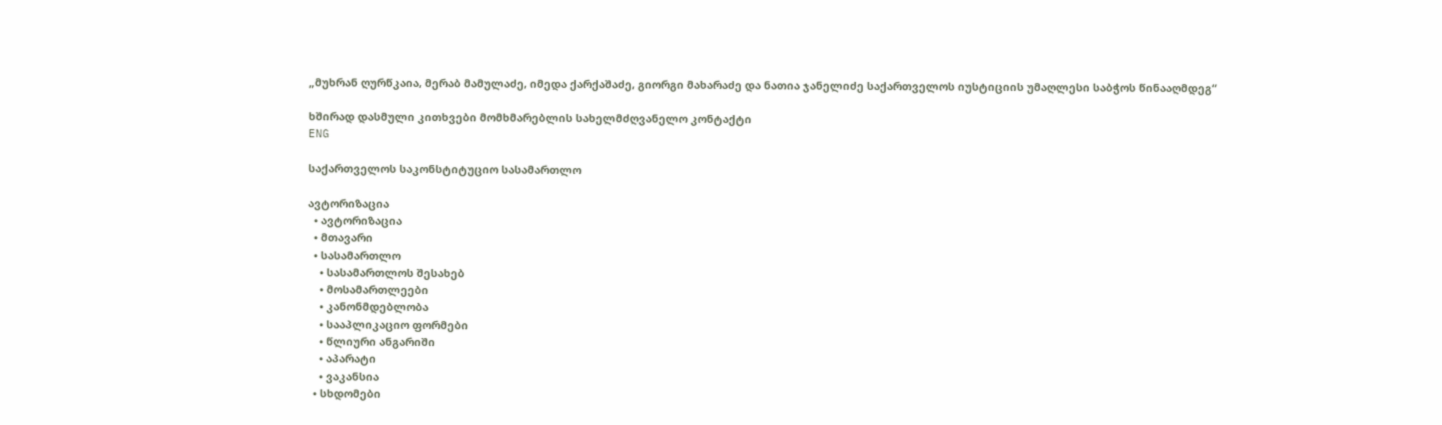„მუხრან ღურწკაია, მერაბ მამულაძე, იმედა ქარქაშაძე, გიორგი მახარაძე და ნათია ჯანელიძე საქართველოს იუსტიციის უმაღლესი საბჭოს წინააღმდეგ“

ხშირად დასმული კითხვები მომხმარებლის სახელმძღვანელო კონტაქტი
ENG

საქართველოს საკონსტიტუციო სასამართლო

ავტორიზაცია
  • ავტორიზაცია
  • მთავარი
  • სასამართლო
    • სასამართლოს შესახებ
    • მოსამართლეები
    • კანონმდებლობა
    • სააპლიკაციო ფორმები
    • წლიური ანგარიში
    • აპარატი
    • ვაკანსია
  • სხდომები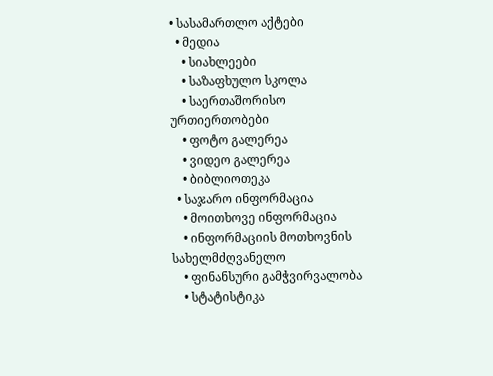• სასამართლო აქტები
  • მედია
    • სიახლეები
    • საზაფხულო სკოლა
    • საერთაშორისო ურთიერთობები
    • ფოტო გალერეა
    • ვიდეო გალერეა
    • ბიბლიოთეკა
  • საჯარო ინფორმაცია
    • მოითხოვე ინფორმაცია
    • ინფორმაციის მოთხოვნის სახელმძღვანელო
    • ფინანსური გამჭვირვალობა
    • სტატისტიკა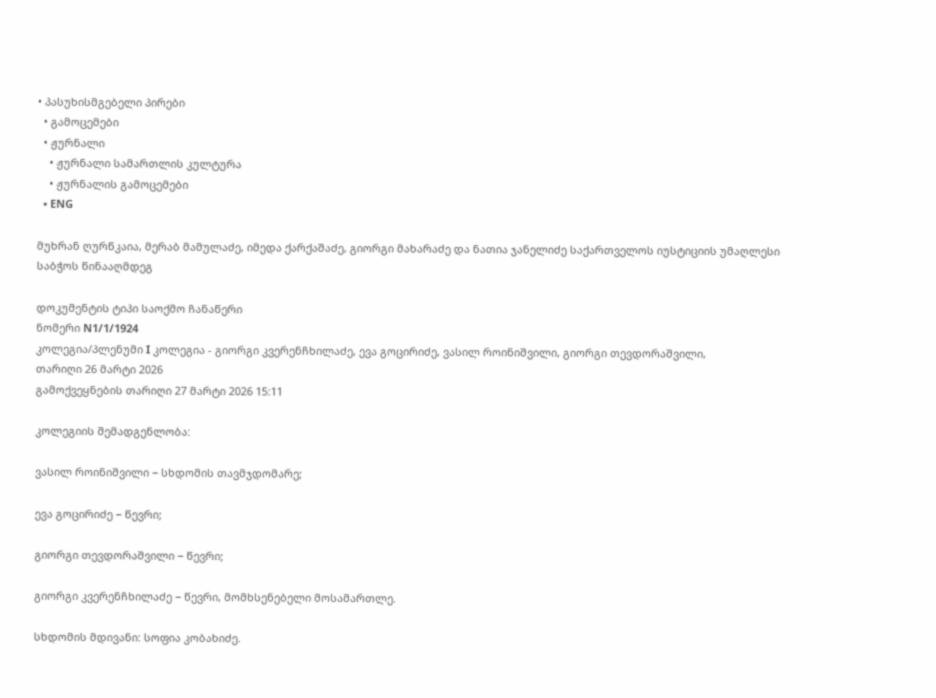• პასუხისმგებელი პირები
  • გამოცემები
  • ჟურნალი
    • ჟურნალი სამართლის კულტურა
    • ჟურნალის გამოცემები
  • ENG

მუხრან ღურწკაია, მერაბ მამულაძე, იმედა ქარქაშაძე, გიორგი მახარაძე და ნათია ჯანელიძე საქართველოს იუსტიციის უმაღლესი საბჭოს წინააღმდეგ

დოკუმენტის ტიპი საოქმო ჩანაწერი
ნომერი N1/1/1924
კოლეგია/პლენუმი I კოლეგია - გიორგი კვერენჩხილაძე, ევა გოცირიძე, ვასილ როინიშვილი, გიორგი თევდორაშვილი,
თარიღი 26 მარტი 2026
გამოქვეყნების თარიღი 27 მარტი 2026 15:11

კოლეგიის შემადგენლობა:

ვასილ როინიშვილი − სხდომის თავმჯდომარე;

ევა გოცირიძე − წევრი;

გიორგი თევდორაშვილი − წევრი;

გიორგი კვერენჩხილაძე − წევრი, მომხსენებელი მოსამართლე.

სხდომის მდივანი: სოფია კობახიძე.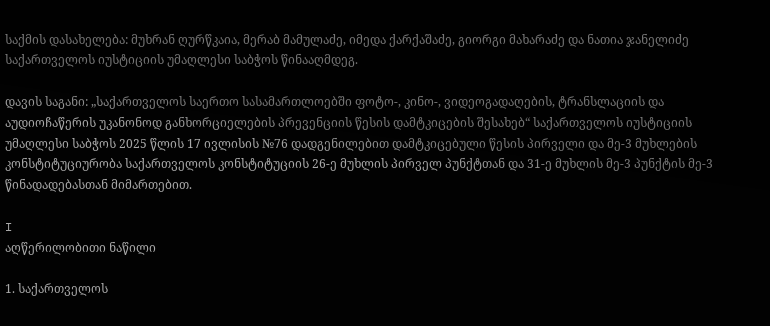საქმის დასახელება: მუხრან ღურწკაია, მერაბ მამულაძე, იმედა ქარქაშაძე, გიორგი მახარაძე და ნათია ჯანელიძე საქართველოს იუსტიციის უმაღლესი საბჭოს წინააღმდეგ.

დავის საგანი: „საქართველოს საერთო სასამართლოებში ფოტო-, კინო-, ვიდეოგადაღების, ტრანსლაციის და აუდიოჩაწერის უკანონოდ განხორციელების პრევენციის წესის დამტკიცების შესახებ“ საქართველოს იუსტიციის უმაღლესი საბჭოს 2025 წლის 17 ივლისის №76 დადგენილებით დამტკიცებული წესის პირველი და მე-3 მუხლების კონსტიტუციურობა საქართველოს კონსტიტუციის 26-ე მუხლის პირველ პუნქტთან და 31-ე მუხლის მე-3 პუნქტის მე-3 წინადადებასთან მიმართებით.

I
აღწერილობითი ნაწილი

1. საქართველოს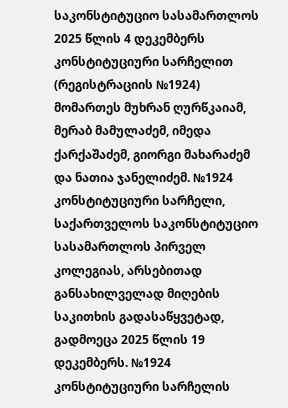საკონსტიტუციო სასამართლოს 2025 წლის 4 დეკემბერს კონსტიტუციური სარჩელით (რეგისტრაციის №1924) მომართეს მუხრან ღურწკაიამ, მერაბ მამულაძემ, იმედა ქარქაშაძემ, გიორგი მახარაძემ და ნათია ჯანელიძემ. №1924 კონსტიტუციური სარჩელი, საქართველოს საკონსტიტუციო სასამართლოს პირველ კოლეგიას, არსებითად განსახილველად მიღების საკითხის გადასაწყვეტად, გადმოეცა 2025 წლის 19 დეკემბერს. №1924 კონსტიტუციური სარჩელის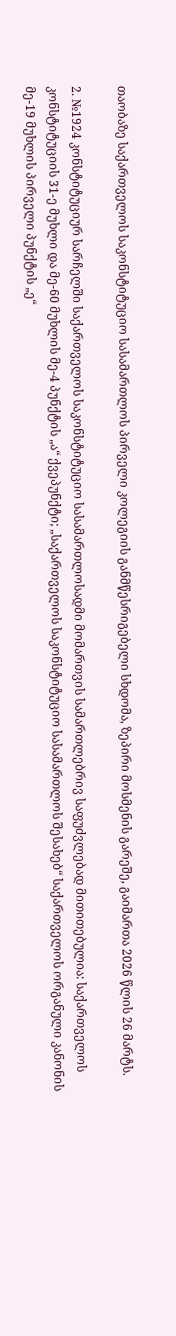თაობაზე საქართველოს საკონსტიტუციო სასამართლოს პირველი კოლეგიის განმწესრიგებელი სხდომა, ზეპირი მოსმენის გარეშე, გაიმართა 2026 წლის 26 მარტს.

2. №1924 კონსტიტუციურ სარჩელში საქართველოს საკონსტიტუციო სასამართლოსადმი მომართვის სამართლებრივ საფუძვლებად მითითებულია: საქართველოს კონსტიტუციის 31-ე მუხლი და მე-60 მუხლის მე-4 პუნქტის „ა“ ქვეპუნქტი; „საქართველოს საკონსტიტუციო სასამართლოს შესახებ“ საქართველოს ორგანული კანონის მე-19 მუხლის პირველი პუნქტის „ე“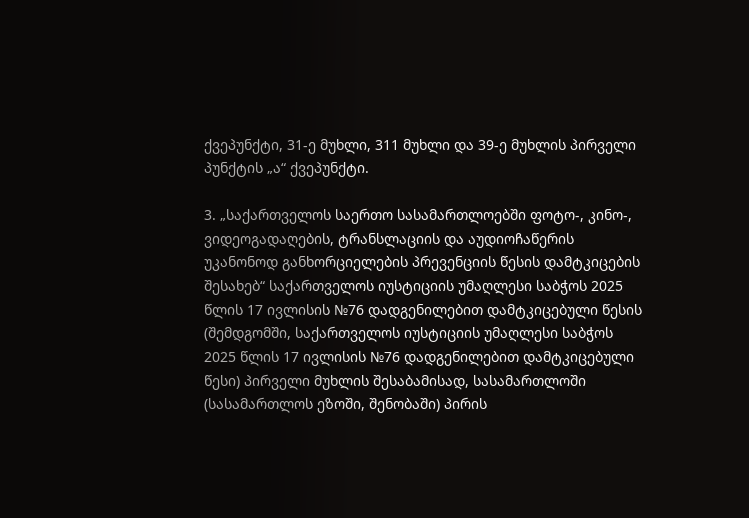ქვეპუნქტი, 31-ე მუხლი, 311 მუხლი და 39-ე მუხლის პირველი პუნქტის „ა“ ქვეპუნქტი.

3. „საქართველოს საერთო სასამართლოებში ფოტო-, კინო-, ვიდეოგადაღების, ტრანსლაციის და აუდიოჩაწერის უკანონოდ განხორციელების პრევენციის წესის დამტკიცების შესახებ“ საქართველოს იუსტიციის უმაღლესი საბჭოს 2025 წლის 17 ივლისის №76 დადგენილებით დამტკიცებული წესის (შემდგომში, საქართველოს იუსტიციის უმაღლესი საბჭოს 2025 წლის 17 ივლისის №76 დადგენილებით დამტკიცებული წესი) პირველი მუხლის შესაბამისად, სასამართლოში (სასამართლოს ეზოში, შენობაში) პირის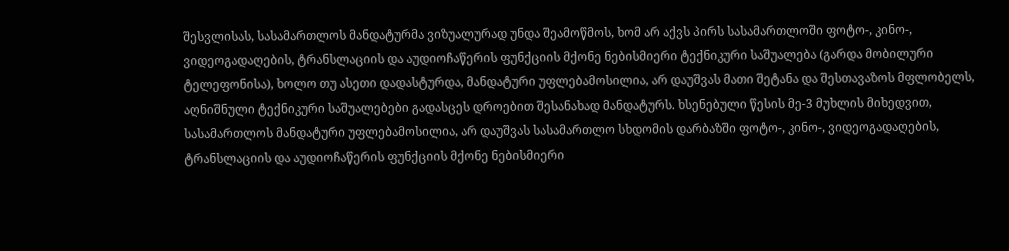შესვლისას, სასამართლოს მანდატურმა ვიზუალურად უნდა შეამოწმოს, ხომ არ აქვს პირს სასამართლოში ფოტო-, კინო-, ვიდეოგადაღების, ტრანსლაციის და აუდიოჩაწერის ფუნქციის მქონე ნებისმიერი ტექნიკური საშუალება (გარდა მობილური ტელეფონისა), ხოლო თუ ასეთი დადასტურდა, მანდატური უფლებამოსილია, არ დაუშვას მათი შეტანა და შესთავაზოს მფლობელს, აღნიშნული ტექნიკური საშუალებები გადასცეს დროებით შესანახად მანდატურს. ხსენებული წესის მე-3 მუხლის მიხედვით, სასამართლოს მანდატური უფლებამოსილია, არ დაუშვას სასამართლო სხდომის დარბაზში ფოტო-, კინო-, ვიდეოგადაღების, ტრანსლაციის და აუდიოჩაწერის ფუნქციის მქონე ნებისმიერი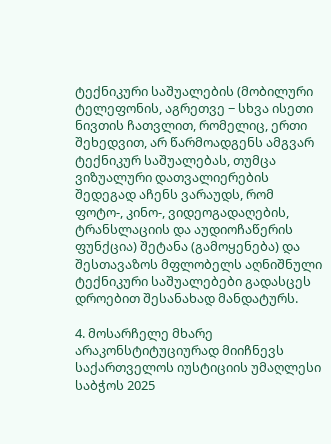ტექნიკური საშუალების (მობილური ტელეფონის, აგრეთვე − სხვა ისეთი ნივთის ჩათვლით, რომელიც, ერთი შეხედვით, არ წარმოადგენს ამგვარ ტექნიკურ საშუალებას, თუმცა ვიზუალური დათვალიერების შედეგად აჩენს ვარაუდს, რომ ფოტო-, კინო-, ვიდეოგადაღების, ტრანსლაციის და აუდიოჩაწერის ფუნქცია) შეტანა (გამოყენება) და შესთავაზოს მფლობელს აღნიშნული ტექნიკური საშუალებები გადასცეს დროებით შესანახად მანდატურს.

4. მოსარჩელე მხარე არაკონსტიტუციურად მიიჩნევს საქართველოს იუსტიციის უმაღლესი საბჭოს 2025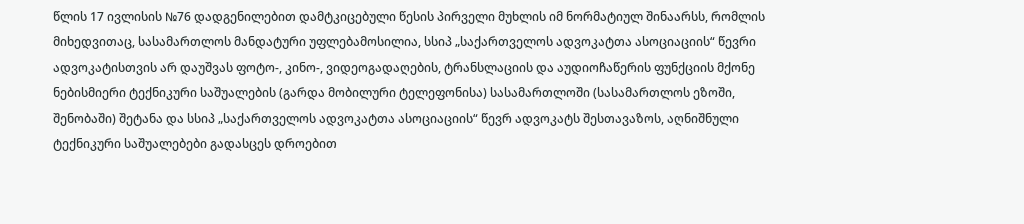წლის 17 ივლისის №76 დადგენილებით დამტკიცებული წესის პირველი მუხლის იმ ნორმატიულ შინაარსს, რომლის მიხედვითაც, სასამართლოს მანდატური უფლებამოსილია, სსიპ „საქართველოს ადვოკატთა ასოციაციის“ წევრი ადვოკატისთვის არ დაუშვას ფოტო-, კინო-, ვიდეოგადაღების, ტრანსლაციის და აუდიოჩაწერის ფუნქციის მქონე ნებისმიერი ტექნიკური საშუალების (გარდა მობილური ტელეფონისა) სასამართლოში (სასამართლოს ეზოში, შენობაში) შეტანა და სსიპ „საქართველოს ადვოკატთა ასოციაციის“ წევრ ადვოკატს შესთავაზოს, აღნიშნული ტექნიკური საშუალებები გადასცეს დროებით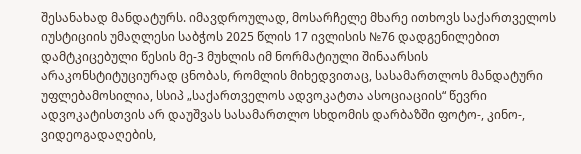შესანახად მანდატურს. იმავდროულად, მოსარჩელე მხარე ითხოვს საქართველოს იუსტიციის უმაღლესი საბჭოს 2025 წლის 17 ივლისის №76 დადგენილებით დამტკიცებული წესის მე-3 მუხლის იმ ნორმატიული შინაარსის არაკონსტიტუციურად ცნობას, რომლის მიხედვითაც, სასამართლოს მანდატური უფლებამოსილია, სსიპ „საქართველოს ადვოკატთა ასოციაციის“ წევრი ადვოკატისთვის არ დაუშვას სასამართლო სხდომის დარბაზში ფოტო-, კინო-, ვიდეოგადაღების,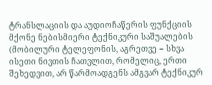ტრანსლაციის და აუდიოჩაწერის ფუნქციის მქონე ნებისმიერი ტექნიკური საშუალების (მობილური ტელეფონის, აგრეთვე − სხვა ისეთი ნივთის ჩათვლით, რომელიც, ერთი შეხედვით, არ წარმოადგენს ამგვარ ტექნიკურ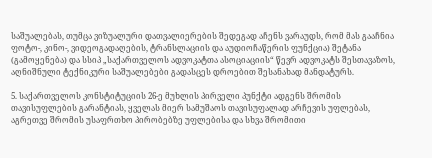საშუალებას, თუმცა ვიზუალური დათვალიერების შედეგად აჩენს ვარაუდს, რომ მას გააჩნია ფოტო-, კინო-, ვიდეოგადაღების, ტრანსლაციის და აუდიოჩაწერის ფუნქცია) შეტანა (გამოყენება) და სსიპ „საქართველოს ადვოკატთა ასოციაციის“ წევრ ადვოკატს შესთავაზოს, აღნიშნული ტექნიკური საშუალებები გადასცეს დროებით შესანახად მანდატურს.

5. საქართველოს კონსტიტუციის 26-ე მუხლის პირველი პუნქტი ადგენს შრომის თავისუფლების გარანტიას, ყველას მიერ სამუშაოს თავისუფალად არჩევის უფლებას, აგრეთვე შრომის უსაფრთხო პირობებზე უფლებისა და სხვა შრომითი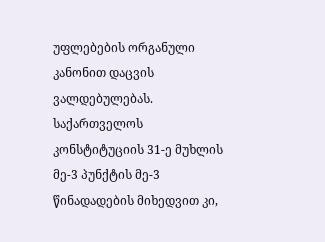უფლებების ორგანული კანონით დაცვის ვალდებულებას. საქართველოს კონსტიტუციის 31-ე მუხლის მე-3 პუნქტის მე-3 წინადადების მიხედვით კი,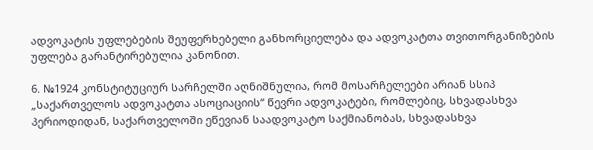ადვოკატის უფლებების შეუფერხებელი განხორციელება და ადვოკატთა თვითორგანიზების უფლება გარანტირებულია კანონით.

6. №1924 კონსტიტუციურ სარჩელში აღნიშნულია, რომ მოსარჩელეები არიან სსიპ „საქართველოს ადვოკატთა ასოციაციის“ წევრი ადვოკატები, რომლებიც, სხვადასხვა პერიოდიდან, საქართველოში ეწევიან საადვოკატო საქმიანობას, სხვადასხვა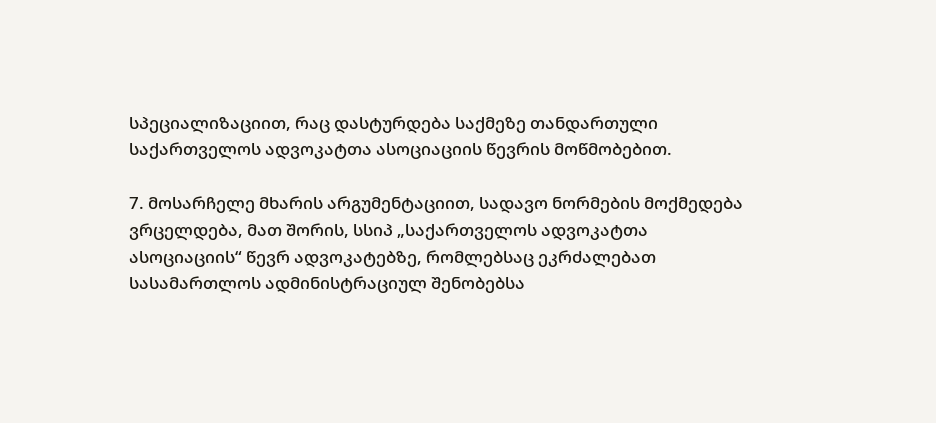სპეციალიზაციით, რაც დასტურდება საქმეზე თანდართული საქართველოს ადვოკატთა ასოციაციის წევრის მოწმობებით.

7. მოსარჩელე მხარის არგუმენტაციით, სადავო ნორმების მოქმედება ვრცელდება, მათ შორის, სსიპ „საქართველოს ადვოკატთა ასოციაციის“ წევრ ადვოკატებზე, რომლებსაც ეკრძალებათ სასამართლოს ადმინისტრაციულ შენობებსა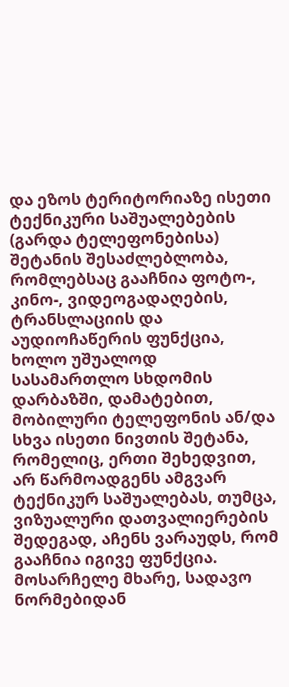და ეზოს ტერიტორიაზე ისეთი ტექნიკური საშუალებების (გარდა ტელეფონებისა) შეტანის შესაძლებლობა, რომლებსაც გააჩნია ფოტო-, კინო-, ვიდეოგადაღების, ტრანსლაციის და აუდიოჩაწერის ფუნქცია, ხოლო უშუალოდ სასამართლო სხდომის დარბაზში, დამატებით, მობილური ტელეფონის ან/და სხვა ისეთი ნივთის შეტანა, რომელიც, ერთი შეხედვით, არ წარმოადგენს ამგვარ ტექნიკურ საშუალებას, თუმცა, ვიზუალური დათვალიერების შედეგად, აჩენს ვარაუდს, რომ გააჩნია იგივე ფუნქცია. მოსარჩელე მხარე, სადავო ნორმებიდან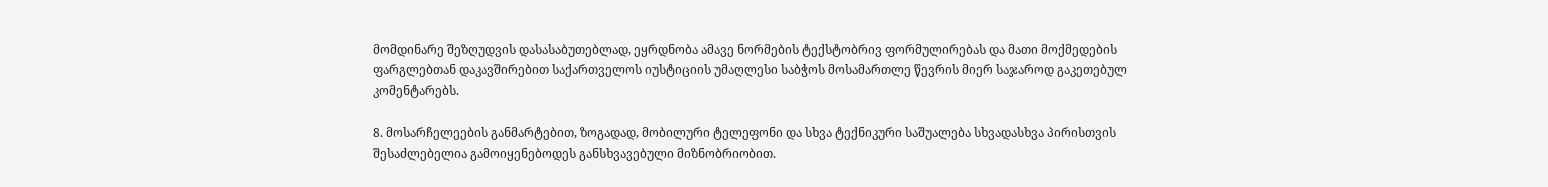მომდინარე შეზღუდვის დასასაბუთებლად, ეყრდნობა ამავე ნორმების ტექსტობრივ ფორმულირებას და მათი მოქმედების ფარგლებთან დაკავშირებით საქართველოს იუსტიციის უმაღლესი საბჭოს მოსამართლე წევრის მიერ საჯაროდ გაკეთებულ კომენტარებს.

8. მოსარჩელეების განმარტებით, ზოგადად, მობილური ტელეფონი და სხვა ტექნიკური საშუალება სხვადასხვა პირისთვის შესაძლებელია გამოიყენებოდეს განსხვავებული მიზნობრიობით.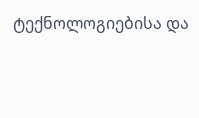ტექნოლოგიებისა და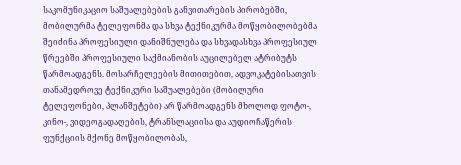საკომუნიკაციო საშუალებების განვითარების პირობებში, მობილურმა ტელეფონმა და სხვა ტექნიკურმა მოწყობილობებმა შეიძინა პროფესიული დანიშნულება და სხვადასხვა პროფესიულ წრეებში პროფესიული საქმიანობის აუცილებელ ატრიბუტს წარმოადგენს. მოსარჩელეების მითითებით, ადვოკატებისათვის თანამედროვე ტექნიკური საშუალებები (მობილური ტელეფონები, პლანშეტები) არ წარმოადგენს მხოლოდ ფოტო-, კინო-, ვიდეოგადაღების, ტრანსლაციისა და აუდიოჩაწერის ფუნქციის მქონე მოწყობილობას,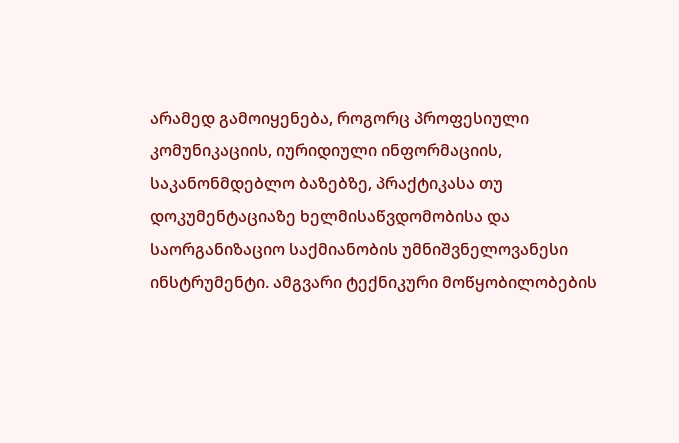არამედ გამოიყენება, როგორც პროფესიული კომუნიკაციის, იურიდიული ინფორმაციის, საკანონმდებლო ბაზებზე, პრაქტიკასა თუ დოკუმენტაციაზე ხელმისაწვდომობისა და საორგანიზაციო საქმიანობის უმნიშვნელოვანესი ინსტრუმენტი. ამგვარი ტექნიკური მოწყობილობების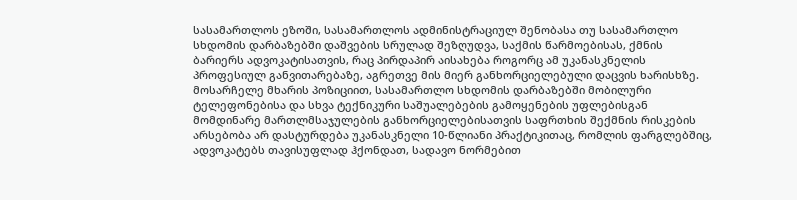სასამართლოს ეზოში, სასამართლოს ადმინისტრაციულ შენობასა თუ სასამართლო სხდომის დარბაზებში დაშვების სრულად შეზღუდვა, საქმის წარმოებისას, ქმნის ბარიერს ადვოკატისათვის, რაც პირდაპირ აისახება როგორც ამ უკანასკნელის პროფესიულ განვითარებაზე, აგრეთვე მის მიერ განხორციელებული დაცვის ხარისხზე. მოსარჩელე მხარის პოზიციით, სასამართლო სხდომის დარბაზებში მობილური ტელეფონებისა და სხვა ტექნიკური საშუალებების გამოყენების უფლებისგან მომდინარე მართლმსაჯულების განხორციელებისათვის საფრთხის შექმნის რისკების არსებობა არ დასტურდება უკანასკნელი 10-წლიანი პრაქტიკითაც, რომლის ფარგლებშიც, ადვოკატებს თავისუფლად ჰქონდათ, სადავო ნორმებით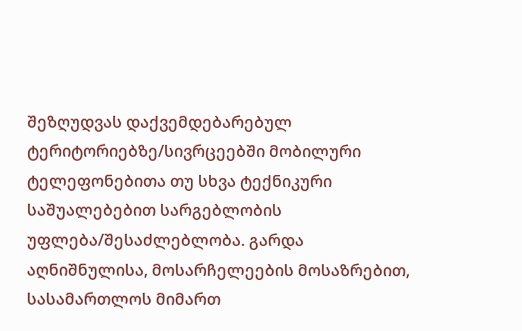შეზღუდვას დაქვემდებარებულ ტერიტორიებზე/სივრცეებში მობილური ტელეფონებითა თუ სხვა ტექნიკური საშუალებებით სარგებლობის უფლება/შესაძლებლობა. გარდა აღნიშნულისა, მოსარჩელეების მოსაზრებით, სასამართლოს მიმართ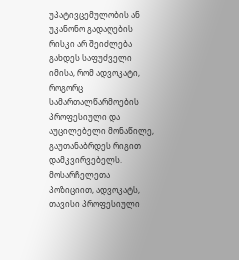უპატივცემულობის ან უკანონო გადაღების რისკი არ შეიძლება გახდეს საფუძველი იმისა, რომ ადვოკატი, როგორც სამართალწარმოების პროფესიული და აუცილებელი მონაწილე, გაუთანაბრდეს რიგით დამკვირვებელს. მოსარჩელეთა პოზიციით, ადვოკატს, თავისი პროფესიული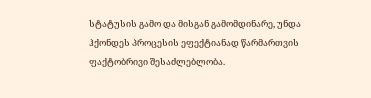სტატუსის გამო და მისგან გამომდინარე, უნდა ჰქონდეს პროცესის ეფექტიანად წარმართვის ფაქტობრივი შესაძლებლობა.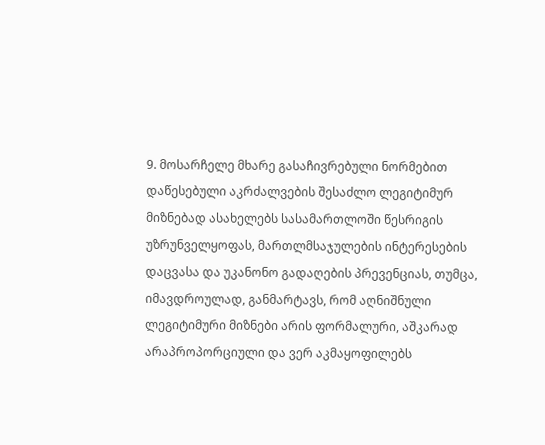9. მოსარჩელე მხარე გასაჩივრებული ნორმებით დაწესებული აკრძალვების შესაძლო ლეგიტიმურ მიზნებად ასახელებს სასამართლოში წესრიგის უზრუნველყოფას, მართლმსაჯულების ინტერესების დაცვასა და უკანონო გადაღების პრევენციას, თუმცა, იმავდროულად, განმარტავს, რომ აღნიშნული ლეგიტიმური მიზნები არის ფორმალური, აშკარად არაპროპორციული და ვერ აკმაყოფილებს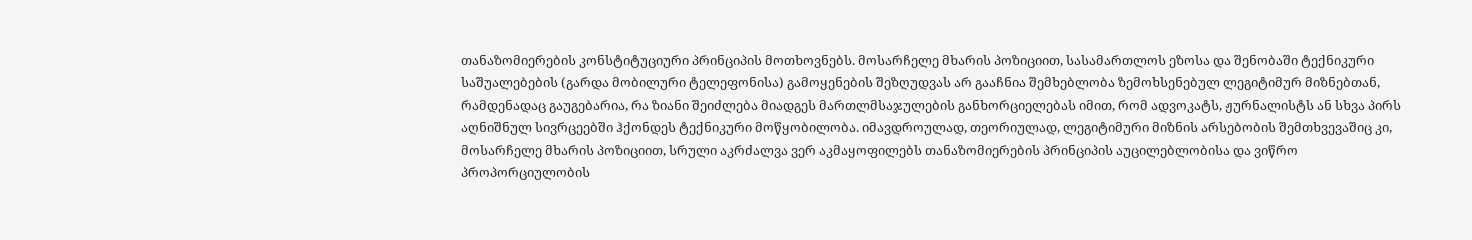თანაზომიერების კონსტიტუციური პრინციპის მოთხოვნებს. მოსარჩელე მხარის პოზიციით, სასამართლოს ეზოსა და შენობაში ტექნიკური საშუალებების (გარდა მობილური ტელეფონისა) გამოყენების შეზღუდვას არ გააჩნია შემხებლობა ზემოხსენებულ ლეგიტიმურ მიზნებთან, რამდენადაც გაუგებარია, რა ზიანი შეიძლება მიადგეს მართლმსაჯულების განხორციელებას იმით, რომ ადვოკატს, ჟურნალისტს ან სხვა პირს აღნიშნულ სივრცეებში ჰქონდეს ტექნიკური მოწყობილობა. იმავდროულად, თეორიულად, ლეგიტიმური მიზნის არსებობის შემთხვევაშიც კი, მოსარჩელე მხარის პოზიციით, სრული აკრძალვა ვერ აკმაყოფილებს თანაზომიერების პრინციპის აუცილებლობისა და ვიწრო პროპორციულობის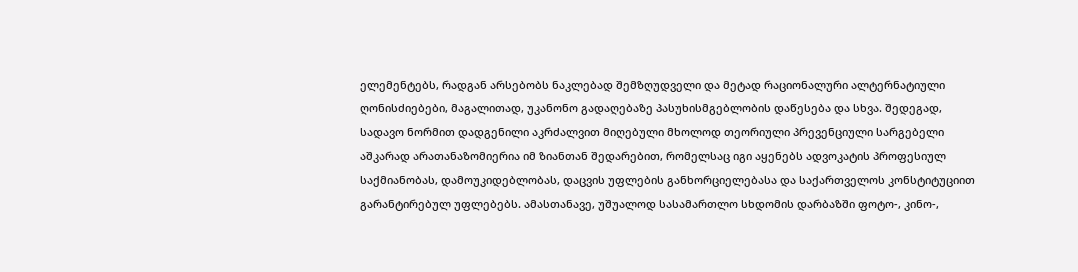ელემენტებს, რადგან არსებობს ნაკლებად შემზღუდველი და მეტად რაციონალური ალტერნატიული ღონისძიებები, მაგალითად, უკანონო გადაღებაზე პასუხისმგებლობის დაწესება და სხვა. შედეგად, სადავო ნორმით დადგენილი აკრძალვით მიღებული მხოლოდ თეორიული პრევენციული სარგებელი აშკარად არათანაზომიერია იმ ზიანთან შედარებით, რომელსაც იგი აყენებს ადვოკატის პროფესიულ საქმიანობას, დამოუკიდებლობას, დაცვის უფლების განხორციელებასა და საქართველოს კონსტიტუციით გარანტირებულ უფლებებს. ამასთანავე, უშუალოდ სასამართლო სხდომის დარბაზში ფოტო-, კინო-,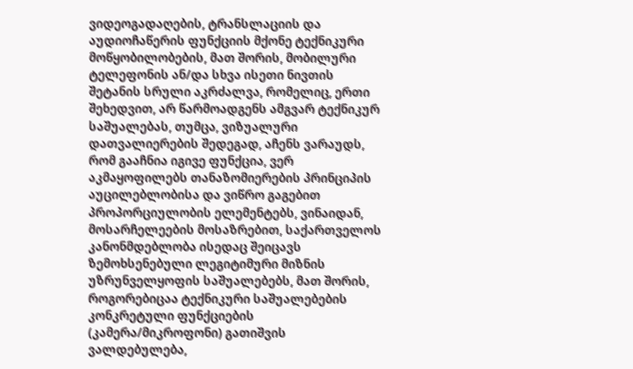ვიდეოგადაღების, ტრანსლაციის და აუდიოჩაწერის ფუნქციის მქონე ტექნიკური მოწყობილობების, მათ შორის, მობილური ტელეფონის ან/და სხვა ისეთი ნივთის შეტანის სრული აკრძალვა, რომელიც, ერთი შეხედვით, არ წარმოადგენს ამგვარ ტექნიკურ საშუალებას, თუმცა, ვიზუალური დათვალიერების შედეგად, აჩენს ვარაუდს, რომ გააჩნია იგივე ფუნქცია, ვერ აკმაყოფილებს თანაზომიერების პრინციპის აუცილებლობისა და ვიწრო გაგებით პროპორციულობის ელემენტებს, ვინაიდან, მოსარჩელეების მოსაზრებით, საქართველოს კანონმდებლობა ისედაც შეიცავს ზემოხსენებული ლეგიტიმური მიზნის უზრუნველყოფის საშუალებებს, მათ შორის, როგორებიცაა ტექნიკური საშუალებების კონკრეტული ფუნქციების (კამერა/მიკროფონი) გათიშვის ვალდებულება,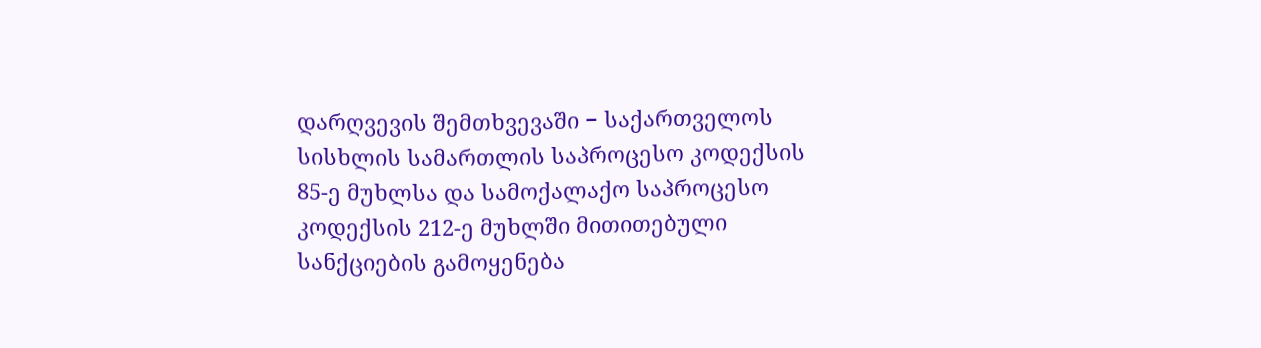დარღვევის შემთხვევაში − საქართველოს სისხლის სამართლის საპროცესო კოდექსის 85-ე მუხლსა და სამოქალაქო საპროცესო კოდექსის 212-ე მუხლში მითითებული სანქციების გამოყენება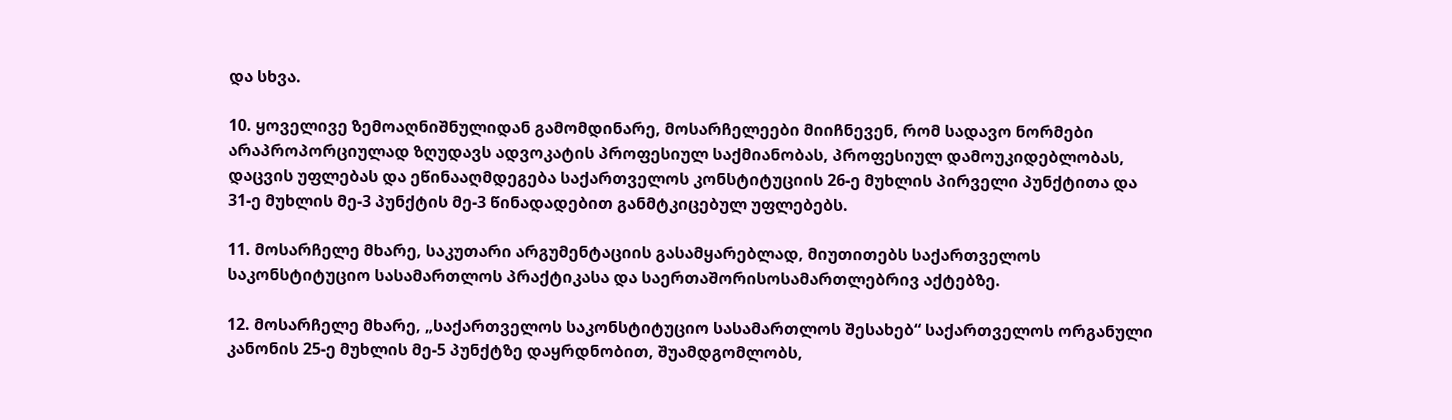და სხვა.

10. ყოველივე ზემოაღნიშნულიდან გამომდინარე, მოსარჩელეები მიიჩნევენ, რომ სადავო ნორმები არაპროპორციულად ზღუდავს ადვოკატის პროფესიულ საქმიანობას, პროფესიულ დამოუკიდებლობას, დაცვის უფლებას და ეწინააღმდეგება საქართველოს კონსტიტუციის 26-ე მუხლის პირველი პუნქტითა და 31-ე მუხლის მე-3 პუნქტის მე-3 წინადადებით განმტკიცებულ უფლებებს.

11. მოსარჩელე მხარე, საკუთარი არგუმენტაციის გასამყარებლად, მიუთითებს საქართველოს საკონსტიტუციო სასამართლოს პრაქტიკასა და საერთაშორისოსამართლებრივ აქტებზე.

12. მოსარჩელე მხარე, „საქართველოს საკონსტიტუციო სასამართლოს შესახებ“ საქართველოს ორგანული კანონის 25-ე მუხლის მე-5 პუნქტზე დაყრდნობით, შუამდგომლობს,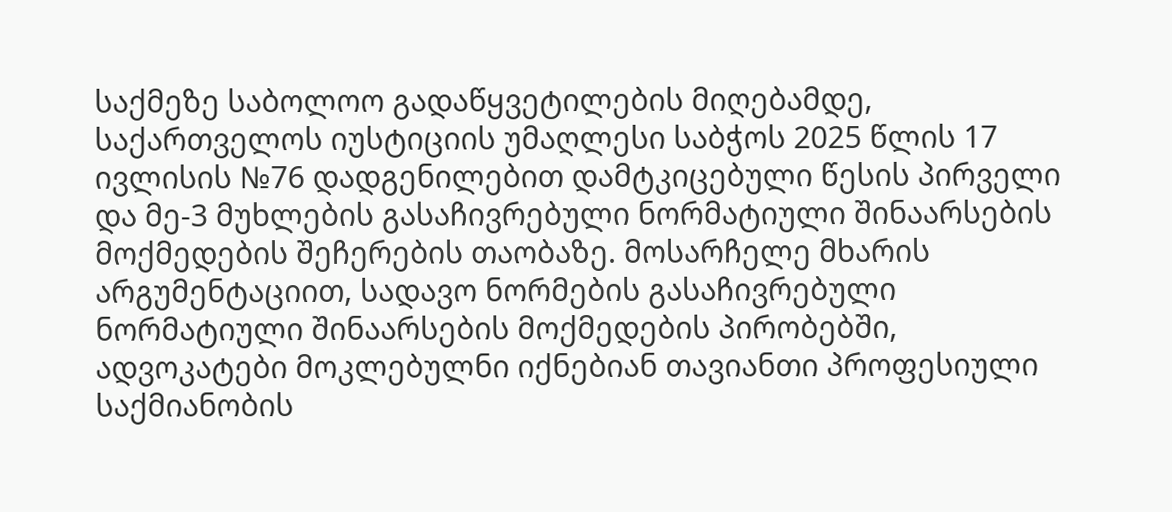საქმეზე საბოლოო გადაწყვეტილების მიღებამდე, საქართველოს იუსტიციის უმაღლესი საბჭოს 2025 წლის 17 ივლისის №76 დადგენილებით დამტკიცებული წესის პირველი და მე-3 მუხლების გასაჩივრებული ნორმატიული შინაარსების მოქმედების შეჩერების თაობაზე. მოსარჩელე მხარის არგუმენტაციით, სადავო ნორმების გასაჩივრებული ნორმატიული შინაარსების მოქმედების პირობებში, ადვოკატები მოკლებულნი იქნებიან თავიანთი პროფესიული საქმიანობის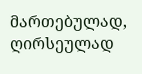მართებულად, ღირსეულად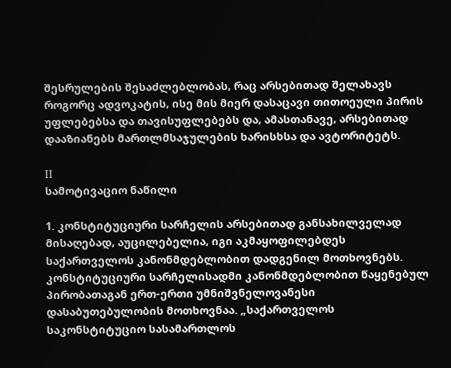შესრულების შესაძლებლობას, რაც არსებითად შელახავს როგორც ადვოკატის, ისე მის მიერ დასაცავი თითოეული პირის უფლებებსა და თავისუფლებებს და, ამასთანავე, არსებითად დააზიანებს მართლმსაჯულების ხარისხსა და ავტორიტეტს.

II
სამოტივაციო ნაწილი

1. კონსტიტუციური სარჩელის არსებითად განსახილველად მისაღებად, აუცილებელია, იგი აკმაყოფილებდეს საქართველოს კანონმდებლობით დადგენილ მოთხოვნებს. კონსტიტუციური სარჩელისადმი კანონმდებლობით წაყენებულ პირობათაგან ერთ-ერთი უმნიშვნელოვანესი დასაბუთებულობის მოთხოვნაა. „საქართველოს საკონსტიტუციო სასამართლოს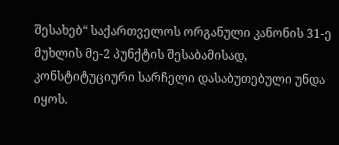შესახებ“ საქართველოს ორგანული კანონის 31-ე მუხლის მე-2 პუნქტის შესაბამისად, კონსტიტუციური სარჩელი დასაბუთებული უნდა იყოს.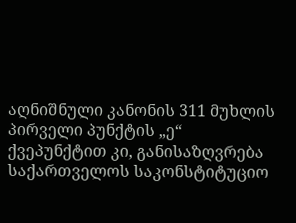აღნიშნული კანონის 311 მუხლის პირველი პუნქტის „ე“ ქვეპუნქტით კი, განისაზღვრება საქართველოს საკონსტიტუციო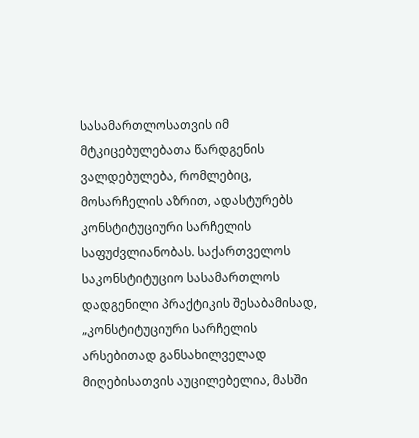სასამართლოსათვის იმ მტკიცებულებათა წარდგენის ვალდებულება, რომლებიც, მოსარჩელის აზრით, ადასტურებს კონსტიტუციური სარჩელის საფუძვლიანობას. საქართველოს საკონსტიტუციო სასამართლოს დადგენილი პრაქტიკის შესაბამისად, „კონსტიტუციური სარჩელის არსებითად განსახილველად მიღებისათვის აუცილებელია, მასში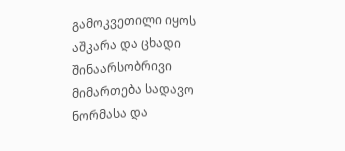გამოკვეთილი იყოს აშკარა და ცხადი შინაარსობრივი მიმართება სადავო ნორმასა და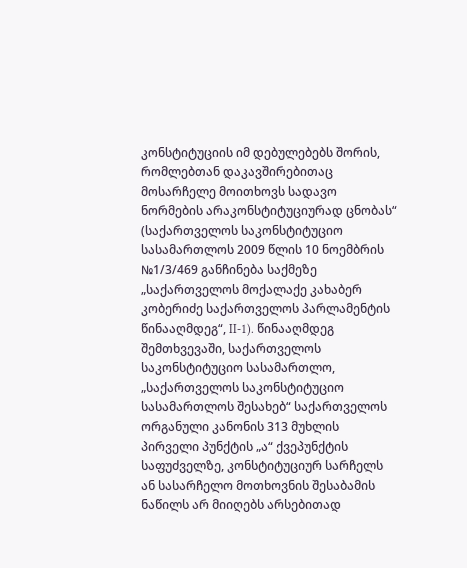კონსტიტუციის იმ დებულებებს შორის, რომლებთან დაკავშირებითაც მოსარჩელე მოითხოვს სადავო ნორმების არაკონსტიტუციურად ცნობას“ (საქართველოს საკონსტიტუციო სასამართლოს 2009 წლის 10 ნოემბრის №1/3/469 განჩინება საქმეზე „საქართველოს მოქალაქე კახაბერ კობერიძე საქართველოს პარლამენტის წინააღმდეგ“, II-1). წინააღმდეგ შემთხვევაში, საქართველოს საკონსტიტუციო სასამართლო, „საქართველოს საკონსტიტუციო სასამართლოს შესახებ“ საქართველოს ორგანული კანონის 313 მუხლის პირველი პუნქტის „ა“ ქვეპუნქტის საფუძველზე, კონსტიტუციურ სარჩელს ან სასარჩელო მოთხოვნის შესაბამის ნაწილს არ მიიღებს არსებითად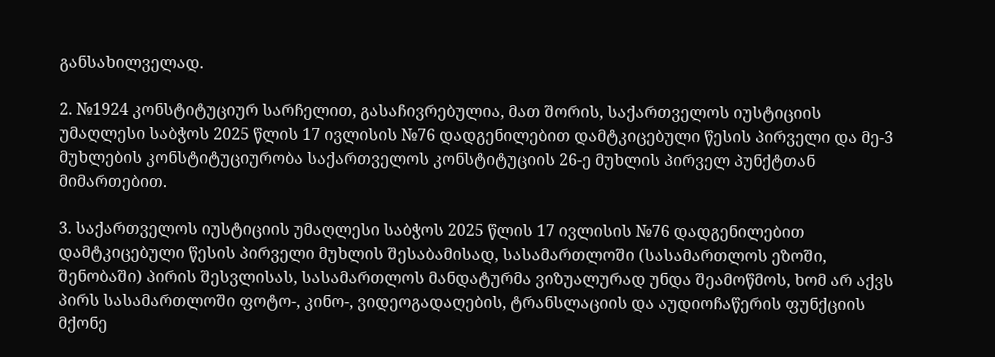განსახილველად.

2. №1924 კონსტიტუციურ სარჩელით, გასაჩივრებულია, მათ შორის, საქართველოს იუსტიციის უმაღლესი საბჭოს 2025 წლის 17 ივლისის №76 დადგენილებით დამტკიცებული წესის პირველი და მე-3 მუხლების კონსტიტუციურობა საქართველოს კონსტიტუციის 26-ე მუხლის პირველ პუნქტთან მიმართებით.

3. საქართველოს იუსტიციის უმაღლესი საბჭოს 2025 წლის 17 ივლისის №76 დადგენილებით დამტკიცებული წესის პირველი მუხლის შესაბამისად, სასამართლოში (სასამართლოს ეზოში, შენობაში) პირის შესვლისას, სასამართლოს მანდატურმა ვიზუალურად უნდა შეამოწმოს, ხომ არ აქვს პირს სასამართლოში ფოტო-, კინო-, ვიდეოგადაღების, ტრანსლაციის და აუდიოჩაწერის ფუნქციის მქონე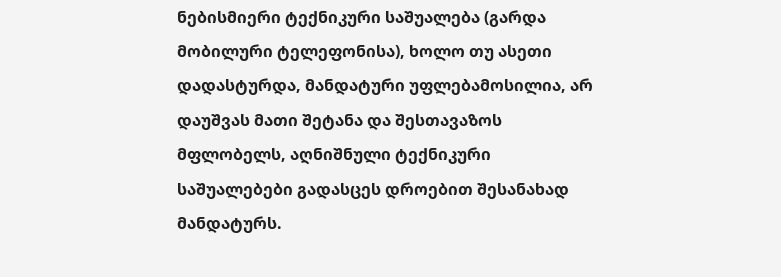ნებისმიერი ტექნიკური საშუალება (გარდა მობილური ტელეფონისა), ხოლო თუ ასეთი დადასტურდა, მანდატური უფლებამოსილია, არ დაუშვას მათი შეტანა და შესთავაზოს მფლობელს, აღნიშნული ტექნიკური საშუალებები გადასცეს დროებით შესანახად მანდატურს.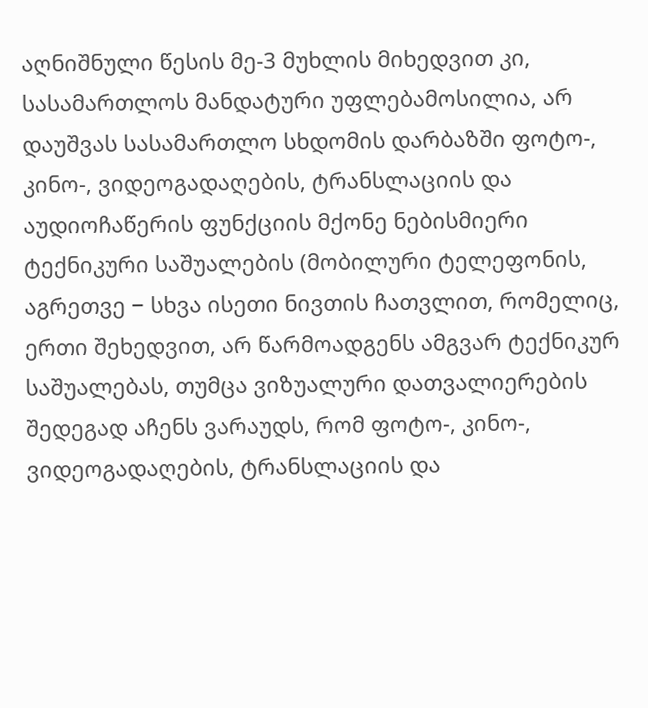აღნიშნული წესის მე-3 მუხლის მიხედვით კი, სასამართლოს მანდატური უფლებამოსილია, არ დაუშვას სასამართლო სხდომის დარბაზში ფოტო-, კინო-, ვიდეოგადაღების, ტრანსლაციის და აუდიოჩაწერის ფუნქციის მქონე ნებისმიერი ტექნიკური საშუალების (მობილური ტელეფონის, აგრეთვე − სხვა ისეთი ნივთის ჩათვლით, რომელიც, ერთი შეხედვით, არ წარმოადგენს ამგვარ ტექნიკურ საშუალებას, თუმცა ვიზუალური დათვალიერების შედეგად აჩენს ვარაუდს, რომ ფოტო-, კინო-, ვიდეოგადაღების, ტრანსლაციის და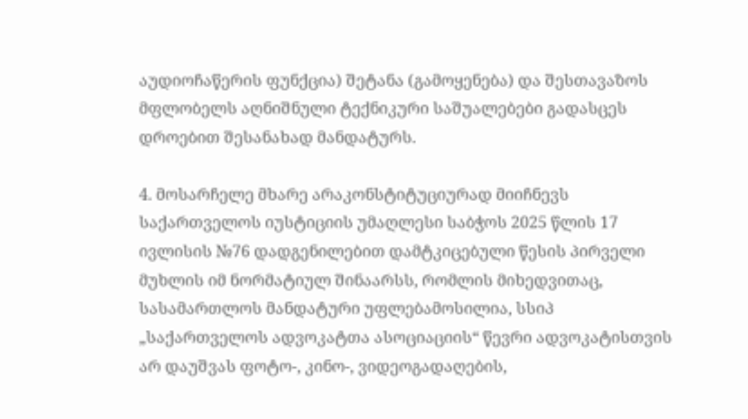აუდიოჩაწერის ფუნქცია) შეტანა (გამოყენება) და შესთავაზოს მფლობელს აღნიშნული ტექნიკური საშუალებები გადასცეს დროებით შესანახად მანდატურს.

4. მოსარჩელე მხარე არაკონსტიტუციურად მიიჩნევს საქართველოს იუსტიციის უმაღლესი საბჭოს 2025 წლის 17 ივლისის №76 დადგენილებით დამტკიცებული წესის პირველი მუხლის იმ ნორმატიულ შინაარსს, რომლის მიხედვითაც, სასამართლოს მანდატური უფლებამოსილია, სსიპ „საქართველოს ადვოკატთა ასოციაციის“ წევრი ადვოკატისთვის არ დაუშვას ფოტო-, კინო-, ვიდეოგადაღების,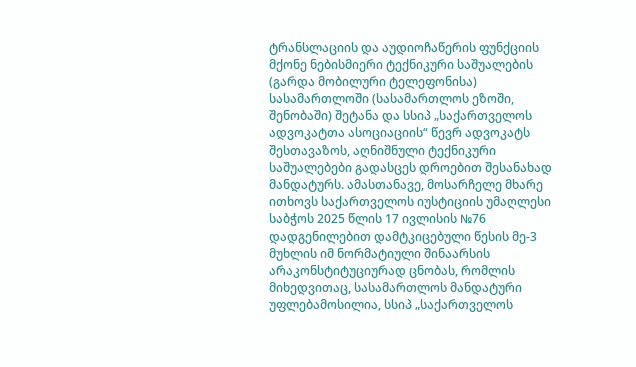ტრანსლაციის და აუდიოჩაწერის ფუნქციის მქონე ნებისმიერი ტექნიკური საშუალების (გარდა მობილური ტელეფონისა) სასამართლოში (სასამართლოს ეზოში, შენობაში) შეტანა და სსიპ „საქართველოს ადვოკატთა ასოციაციის“ წევრ ადვოკატს შესთავაზოს, აღნიშნული ტექნიკური საშუალებები გადასცეს დროებით შესანახად მანდატურს. ამასთანავე, მოსარჩელე მხარე ითხოვს საქართველოს იუსტიციის უმაღლესი საბჭოს 2025 წლის 17 ივლისის №76 დადგენილებით დამტკიცებული წესის მე-3 მუხლის იმ ნორმატიული შინაარსის არაკონსტიტუციურად ცნობას, რომლის მიხედვითაც, სასამართლოს მანდატური უფლებამოსილია, სსიპ „საქართველოს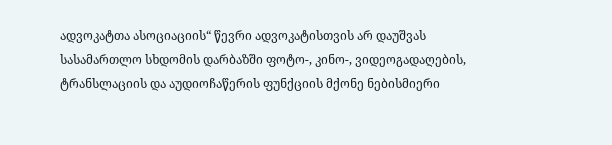ადვოკატთა ასოციაციის“ წევრი ადვოკატისთვის არ დაუშვას სასამართლო სხდომის დარბაზში ფოტო-, კინო-, ვიდეოგადაღების, ტრანსლაციის და აუდიოჩაწერის ფუნქციის მქონე ნებისმიერი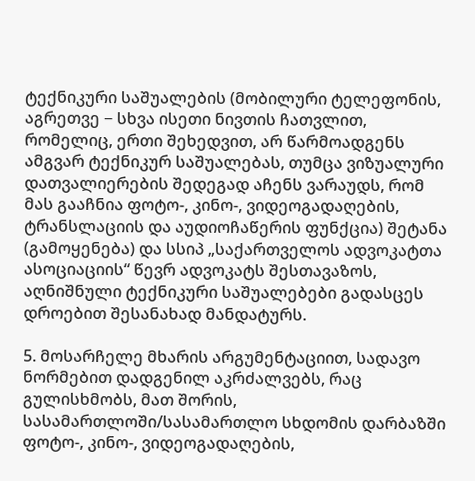ტექნიკური საშუალების (მობილური ტელეფონის, აგრეთვე − სხვა ისეთი ნივთის ჩათვლით, რომელიც, ერთი შეხედვით, არ წარმოადგენს ამგვარ ტექნიკურ საშუალებას, თუმცა ვიზუალური დათვალიერების შედეგად აჩენს ვარაუდს, რომ მას გააჩნია ფოტო-, კინო-, ვიდეოგადაღების, ტრანსლაციის და აუდიოჩაწერის ფუნქცია) შეტანა (გამოყენება) და სსიპ „საქართველოს ადვოკატთა ასოციაციის“ წევრ ადვოკატს შესთავაზოს, აღნიშნული ტექნიკური საშუალებები გადასცეს დროებით შესანახად მანდატურს.

5. მოსარჩელე მხარის არგუმენტაციით, სადავო ნორმებით დადგენილ აკრძალვებს, რაც გულისხმობს, მათ შორის, სასამართლოში/სასამართლო სხდომის დარბაზში ფოტო-, კინო-, ვიდეოგადაღების,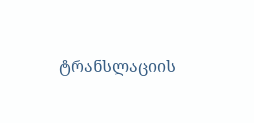ტრანსლაციის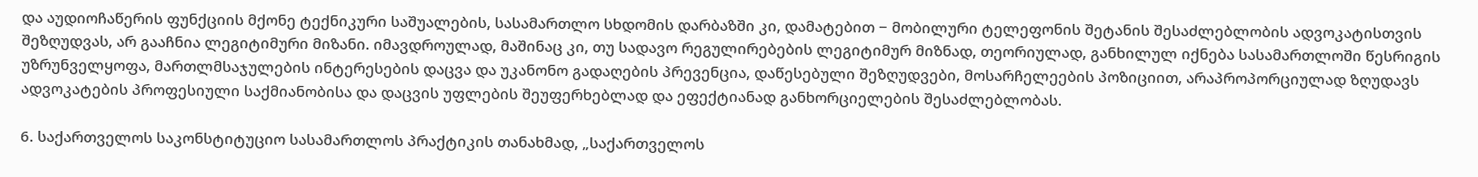და აუდიოჩაწერის ფუნქციის მქონე ტექნიკური საშუალების, სასამართლო სხდომის დარბაზში კი, დამატებით − მობილური ტელეფონის შეტანის შესაძლებლობის ადვოკატისთვის შეზღუდვას, არ გააჩნია ლეგიტიმური მიზანი. იმავდროულად, მაშინაც კი, თუ სადავო რეგულირებების ლეგიტიმურ მიზნად, თეორიულად, განხილულ იქნება სასამართლოში წესრიგის უზრუნველყოფა, მართლმსაჯულების ინტერესების დაცვა და უკანონო გადაღების პრევენცია, დაწესებული შეზღუდვები, მოსარჩელეების პოზიციით, არაპროპორციულად ზღუდავს ადვოკატების პროფესიული საქმიანობისა და დაცვის უფლების შეუფერხებლად და ეფექტიანად განხორციელების შესაძლებლობას.

6. საქართველოს საკონსტიტუციო სასამართლოს პრაქტიკის თანახმად, „საქართველოს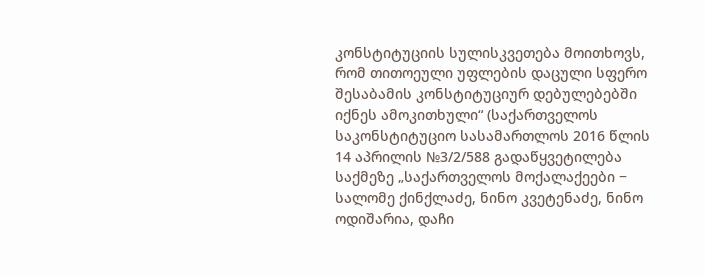კონსტიტუციის სულისკვეთება მოითხოვს, რომ თითოეული უფლების დაცული სფერო შესაბამის კონსტიტუციურ დებულებებში იქნეს ამოკითხული“ (საქართველოს საკონსტიტუციო სასამართლოს 2016 წლის 14 აპრილის №3/2/588 გადაწყვეტილება საქმეზე „საქართველოს მოქალაქეები − სალომე ქინქლაძე, ნინო კვეტენაძე, ნინო ოდიშარია, დაჩი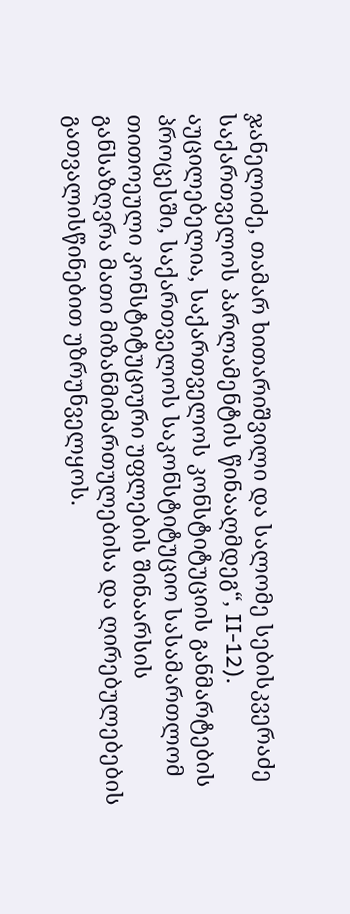ჯანელიძე, თამარ ხითარიშვილი და სალომე სებისკვერაძე საქართველოს პარლამენტის წინააღმდეგ“, II-12). აუცილებელია, საქართველოს კონსტიტუციის განმარტების პროცესში, საქართველოს საკონსტიტუციო სასამართლომ თითოეული კონსტიტუციური უფლების შინაარსის განსაზღვრა მათი მიზანმიმართულებისა და ღირებულებების გათვალისწინებით უზრუნველყოს.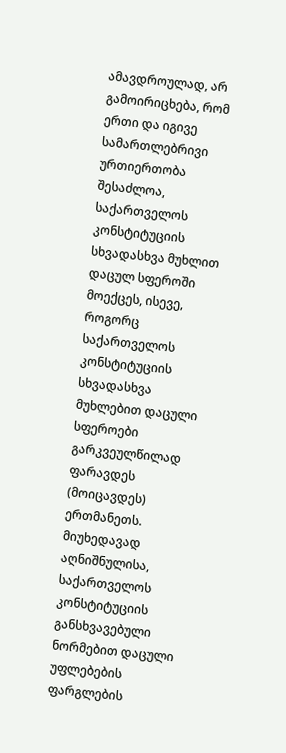ამავდროულად, არ გამოირიცხება, რომ ერთი და იგივე სამართლებრივი ურთიერთობა შესაძლოა, საქართველოს კონსტიტუციის სხვადასხვა მუხლით დაცულ სფეროში მოექცეს, ისევე, როგორც საქართველოს კონსტიტუციის სხვადასხვა მუხლებით დაცული სფეროები გარკვეულწილად ფარავდეს (მოიცავდეს) ერთმანეთს. მიუხედავად აღნიშნულისა, საქართველოს კონსტიტუციის განსხვავებული ნორმებით დაცული უფლებების ფარგლების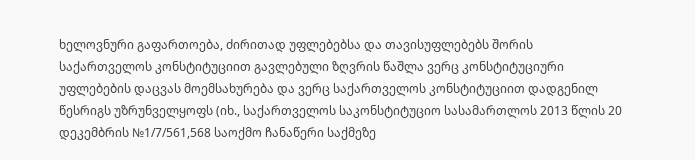ხელოვნური გაფართოება, ძირითად უფლებებსა და თავისუფლებებს შორის საქართველოს კონსტიტუციით გავლებული ზღვრის წაშლა ვერც კონსტიტუციური უფლებების დაცვას მოემსახურება და ვერც საქართველოს კონსტიტუციით დადგენილ წესრიგს უზრუნველყოფს (იხ., საქართველოს საკონსტიტუციო სასამართლოს 2013 წლის 20 დეკემბრის №1/7/561,568 საოქმო ჩანაწერი საქმეზე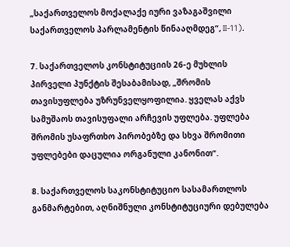„საქართველოს მოქალაქე იური ვაზაგაშვილი საქართველოს პარლამენტის წინააღმდეგ“, II-11).

7. საქართველოს კონსტიტუციის 26-ე მუხლის პირველი პუნქტის შესაბამისად, „შრომის თავისუფლება უზრუნველყოფილია. ყველას აქვს სამუშაოს თავისუფალი არჩევის უფლება. უფლება შრომის უსაფრთხო პირობებზე და სხვა შრომითი უფლებები დაცულია ორგანული კანონით“.

8. საქართველოს საკონსტიტუციო სასამართლოს განმარტებით, აღნიშნული კონსტიტუციური დებულება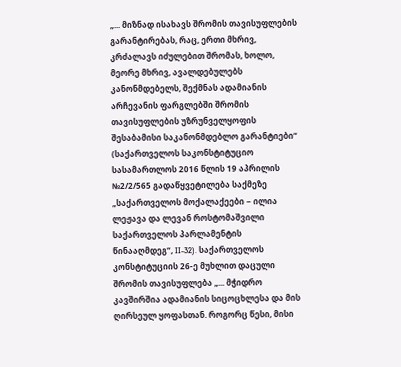„... მიზნად ისახავს შრომის თავისუფლების გარანტირებას, რაც, ერთი მხრივ, კრძალავს იძულებით შრომას, ხოლო, მეორე მხრივ, ავალდებულებს კანონმდებელს, შექმნას ადამიანის არჩევანის ფარგლებში შრომის თავისუფლების უზრუნველყოფის შესაბამისი საკანონმდებლო გარანტიები“ (საქართველოს საკონსტიტუციო სასამართლოს 2016 წლის 19 აპრილის №2/2/565 გადაწყვეტილება საქმეზე „საქართველოს მოქალაქეები − ილია ლეჟავა და ლევან როსტომაშვილი საქართველოს პარლამენტის წინააღმდეგ“, II-32). საქართველოს კონსტიტუციის 26-ე მუხლით დაცული შრომის თავისუფლება „... მჭიდრო კავშირშია ადამიანის სიცოცხლესა და მის ღირსეულ ყოფასთან. როგორც წესი, მისი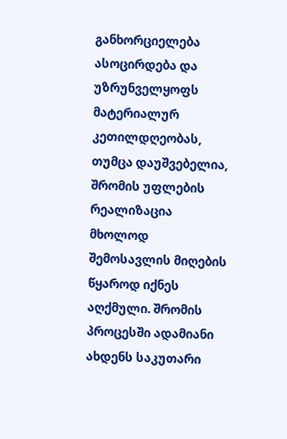განხორციელება ასოცირდება და უზრუნველყოფს მატერიალურ კეთილდღეობას, თუმცა დაუშვებელია, შრომის უფლების რეალიზაცია მხოლოდ შემოსავლის მიღების წყაროდ იქნეს აღქმული. შრომის პროცესში ადამიანი ახდენს საკუთარი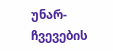უნარ-ჩვევების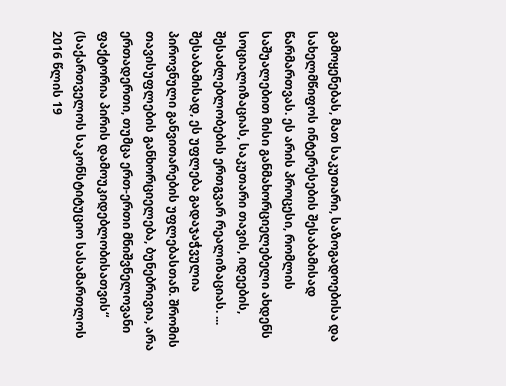გამოყენებას, მათ საკუთარი, საზოგადოებისა და სახელმწიფოს ინტერესების შესაბამისად წარმართვას. ეს არის პროცესი, რომლის საშუალებით მისი განმახორციელებელი ახდენს სოციალიზაციას, საკუთარი თავის, იდეების, შესაძლებლობების ერთგვარ რეალიზაციას. ... შესაბამისად, ეს უფლება გადაჯაჭვულია პიროვნული განვითარების უფლებასთან. შრომის თავისუფლების განხორციელება, ბუნებრივია, არა ერთადერთი, თუმცა ერთ-ერთი მნიშვნელოვანი ფაქტორია პირის დამოუკიდებლობისათვის“ (საქართველოს საკონსტიტუციო სასამართლოს 2016 წლის 19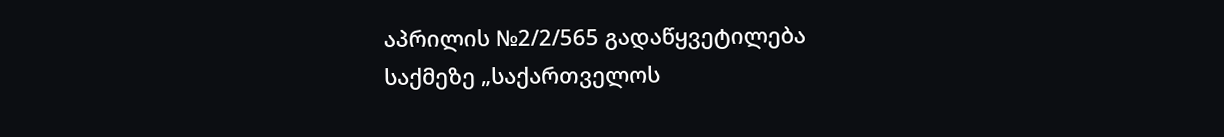აპრილის №2/2/565 გადაწყვეტილება საქმეზე „საქართველოს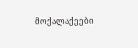მოქალაქეები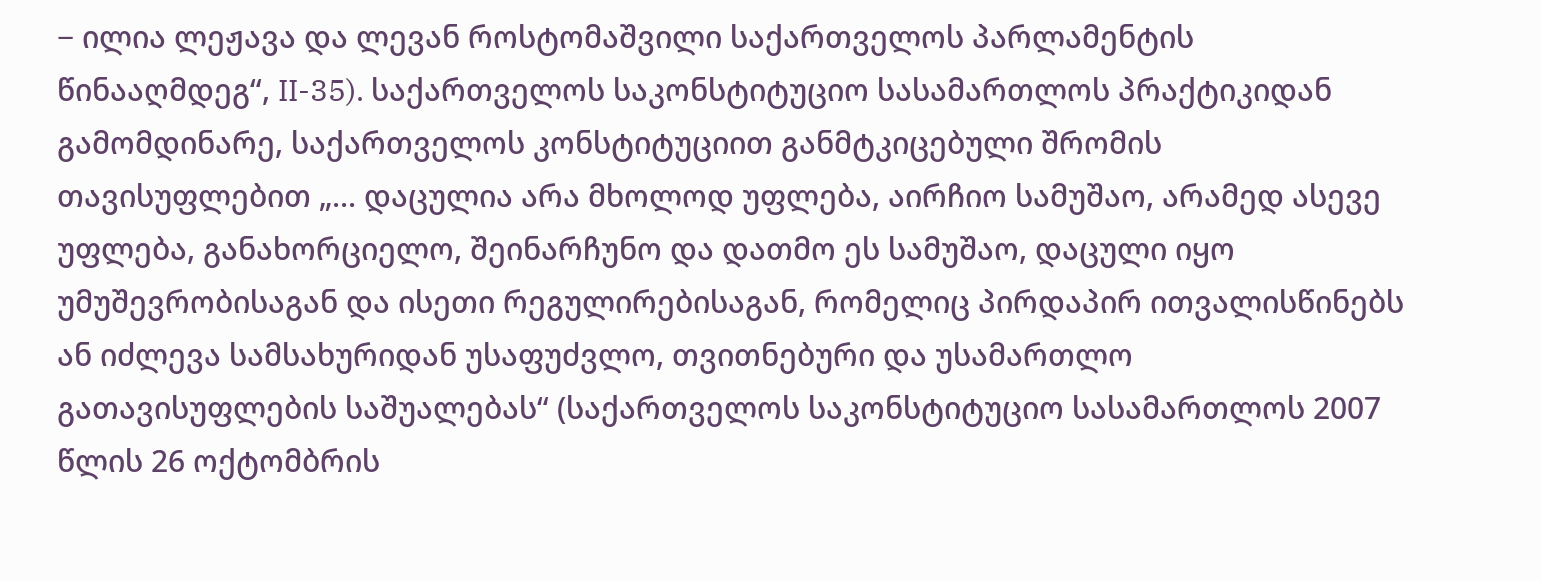− ილია ლეჟავა და ლევან როსტომაშვილი საქართველოს პარლამენტის წინააღმდეგ“, II-35). საქართველოს საკონსტიტუციო სასამართლოს პრაქტიკიდან გამომდინარე, საქართველოს კონსტიტუციით განმტკიცებული შრომის თავისუფლებით „... დაცულია არა მხოლოდ უფლება, აირჩიო სამუშაო, არამედ ასევე უფლება, განახორციელო, შეინარჩუნო და დათმო ეს სამუშაო, დაცული იყო უმუშევრობისაგან და ისეთი რეგულირებისაგან, რომელიც პირდაპირ ითვალისწინებს ან იძლევა სამსახურიდან უსაფუძვლო, თვითნებური და უსამართლო გათავისუფლების საშუალებას“ (საქართველოს საკონსტიტუციო სასამართლოს 2007 წლის 26 ოქტომბრის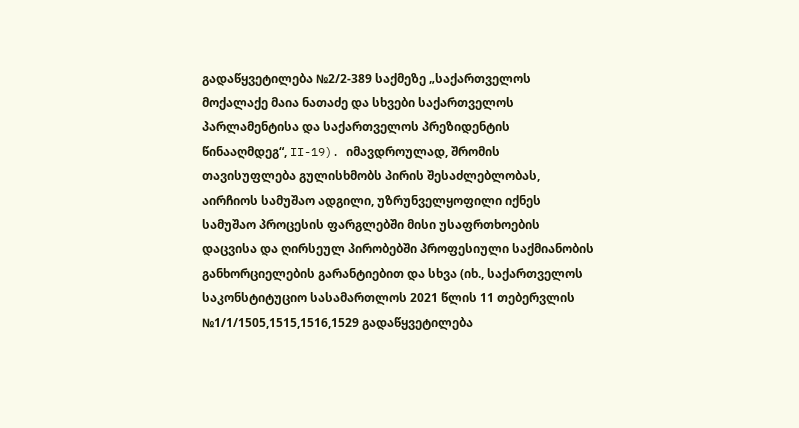გადაწყვეტილება №2/2-389 საქმეზე „საქართველოს მოქალაქე მაია ნათაძე და სხვები საქართველოს პარლამენტისა და საქართველოს პრეზიდენტის წინააღმდეგ“, II-19). იმავდროულად, შრომის თავისუფლება გულისხმობს პირის შესაძლებლობას, აირჩიოს სამუშაო ადგილი, უზრუნველყოფილი იქნეს სამუშაო პროცესის ფარგლებში მისი უსაფრთხოების დაცვისა და ღირსეულ პირობებში პროფესიული საქმიანობის განხორციელების გარანტიებით და სხვა (იხ., საქართველოს საკონსტიტუციო სასამართლოს 2021 წლის 11 თებერვლის №1/1/1505,1515,1516,1529 გადაწყვეტილება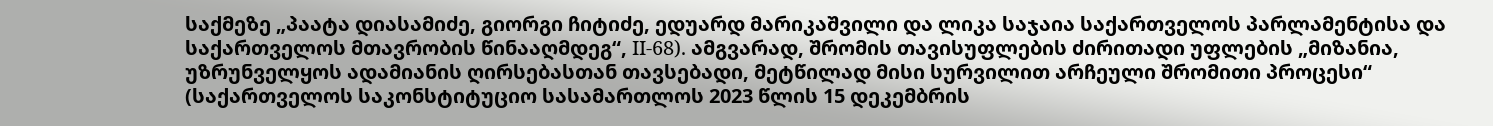საქმეზე „პაატა დიასამიძე, გიორგი ჩიტიძე, ედუარდ მარიკაშვილი და ლიკა საჯაია საქართველოს პარლამენტისა და საქართველოს მთავრობის წინააღმდეგ“, II-68). ამგვარად, შრომის თავისუფლების ძირითადი უფლების „მიზანია, უზრუნველყოს ადამიანის ღირსებასთან თავსებადი, მეტწილად მისი სურვილით არჩეული შრომითი პროცესი“ (საქართველოს საკონსტიტუციო სასამართლოს 2023 წლის 15 დეკემბრის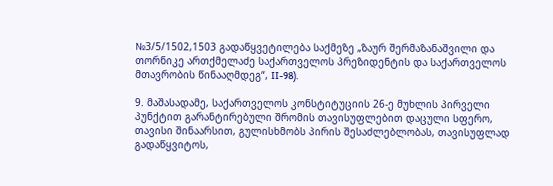№3/5/1502,1503 გადაწყვეტილება საქმეზე „ზაურ შერმაზანაშვილი და თორნიკე ართქმელაძე საქართველოს პრეზიდენტის და საქართველოს მთავრობის წინააღმდეგ“, II-98).

9. მაშასადამე, საქართველოს კონსტიტუციის 26-ე მუხლის პირველი პუნქტით გარანტირებული შრომის თავისუფლებით დაცული სფერო, თავისი შინაარსით, გულისხმობს პირის შესაძლებლობას, თავისუფლად გადაწყვიტოს,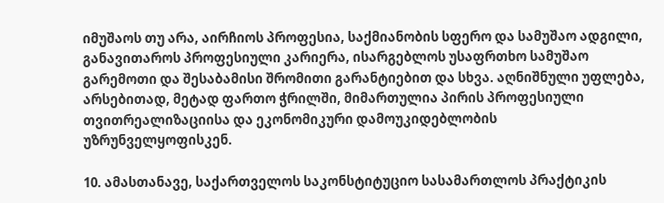იმუშაოს თუ არა, აირჩიოს პროფესია, საქმიანობის სფერო და სამუშაო ადგილი, განავითაროს პროფესიული კარიერა, ისარგებლოს უსაფრთხო სამუშაო გარემოთი და შესაბამისი შრომითი გარანტიებით და სხვა. აღნიშნული უფლება, არსებითად, მეტად ფართო ჭრილში, მიმართულია პირის პროფესიული თვითრეალიზაციისა და ეკონომიკური დამოუკიდებლობის უზრუნველყოფისკენ.

10. ამასთანავე, საქართველოს საკონსტიტუციო სასამართლოს პრაქტიკის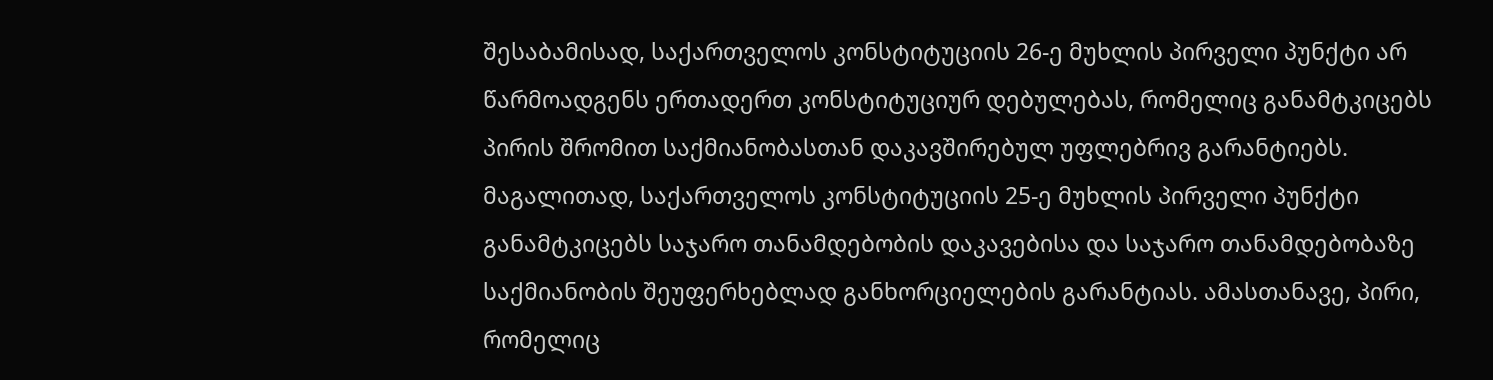შესაბამისად, საქართველოს კონსტიტუციის 26-ე მუხლის პირველი პუნქტი არ წარმოადგენს ერთადერთ კონსტიტუციურ დებულებას, რომელიც განამტკიცებს პირის შრომით საქმიანობასთან დაკავშირებულ უფლებრივ გარანტიებს. მაგალითად, საქართველოს კონსტიტუციის 25-ე მუხლის პირველი პუნქტი განამტკიცებს საჯარო თანამდებობის დაკავებისა და საჯარო თანამდებობაზე საქმიანობის შეუფერხებლად განხორციელების გარანტიას. ამასთანავე, პირი, რომელიც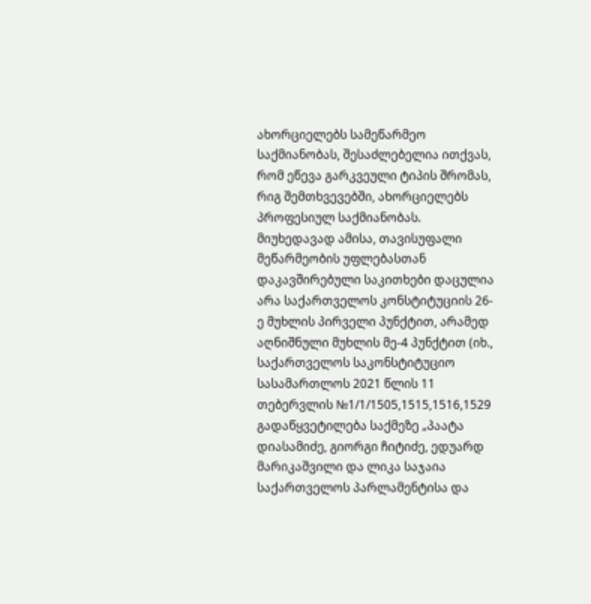ახორციელებს სამეწარმეო საქმიანობას, შესაძლებელია ითქვას, რომ ეწევა გარკვეული ტიპის შრომას, რიგ შემთხვევებში, ახორციელებს პროფესიულ საქმიანობას. მიუხედავად ამისა, თავისუფალი მეწარმეობის უფლებასთან დაკავშირებული საკითხები დაცულია არა საქართველოს კონსტიტუციის 26-ე მუხლის პირველი პუნქტით, არამედ აღნიშნული მუხლის მე-4 პუნქტით (იხ., საქართველოს საკონსტიტუციო სასამართლოს 2021 წლის 11 თებერვლის №1/1/1505,1515,1516,1529 გადაწყვეტილება საქმეზე „პაატა დიასამიძე, გიორგი ჩიტიძე, ედუარდ მარიკაშვილი და ლიკა საჯაია საქართველოს პარლამენტისა და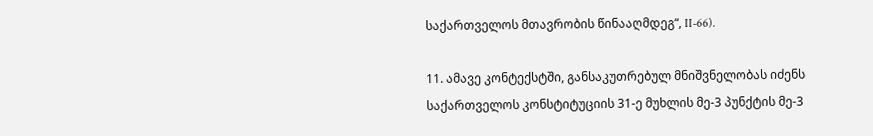საქართველოს მთავრობის წინააღმდეგ“, II-66).

11. ამავე კონტექსტში, განსაკუთრებულ მნიშვნელობას იძენს საქართველოს კონსტიტუციის 31-ე მუხლის მე-3 პუნქტის მე-3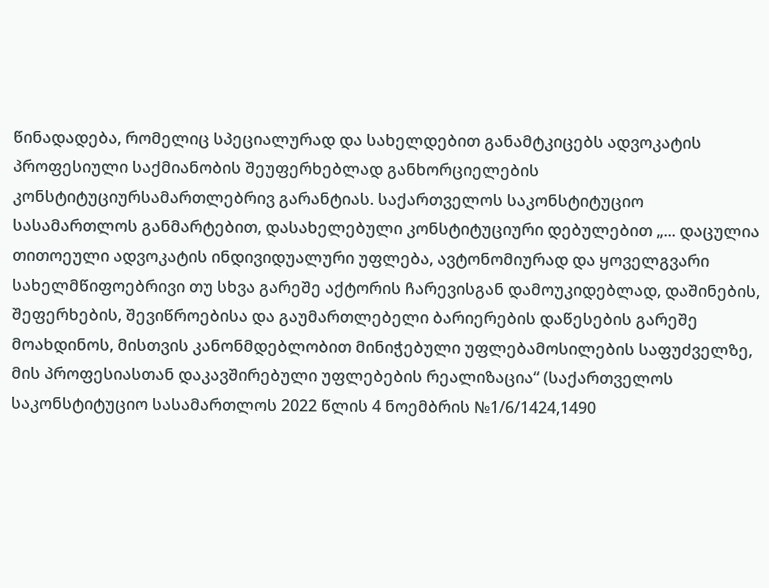წინადადება, რომელიც სპეციალურად და სახელდებით განამტკიცებს ადვოკატის პროფესიული საქმიანობის შეუფერხებლად განხორციელების კონსტიტუციურსამართლებრივ გარანტიას. საქართველოს საკონსტიტუციო სასამართლოს განმარტებით, დასახელებული კონსტიტუციური დებულებით „... დაცულია თითოეული ადვოკატის ინდივიდუალური უფლება, ავტონომიურად და ყოველგვარი სახელმწიფოებრივი თუ სხვა გარეშე აქტორის ჩარევისგან დამოუკიდებლად, დაშინების, შეფერხების, შევიწროებისა და გაუმართლებელი ბარიერების დაწესების გარეშე მოახდინოს, მისთვის კანონმდებლობით მინიჭებული უფლებამოსილების საფუძველზე, მის პროფესიასთან დაკავშირებული უფლებების რეალიზაცია“ (საქართველოს საკონსტიტუციო სასამართლოს 2022 წლის 4 ნოემბრის №1/6/1424,1490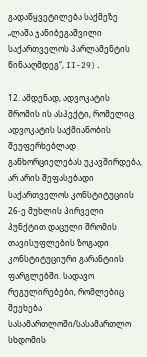გადაწყვეტილება საქმეზე „ლაშა ჯანიბეგაშვილი საქართველოს პარლამენტის წინააღმდეგ“, II-29).

12. ამდენად, ადვოკატის შრომის ის ასპექტი, რომელიც ადვოკატის საქმიანობის შეუფერხებლად განხორციელებას უკავშირდება, არ არის შეფასებადი საქართველოს კონსტიტუციის 26-ე მუხლის პირველი პუნქტით დაცული შრომის თავისუფლების ზოგადი კონსტიტუციური გარანტიის ფარგლებში. სადავო რეგულირებები, რომლებიც შეეხება სასამართლოში/სასამართლო სხდომის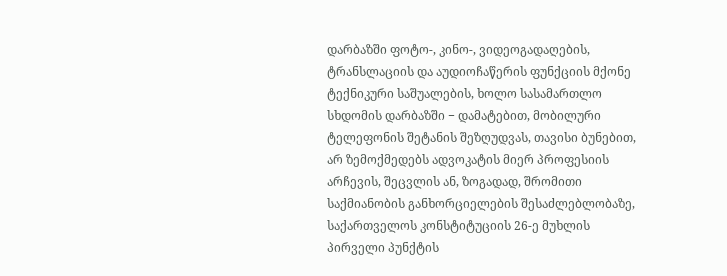დარბაზში ფოტო-, კინო-, ვიდეოგადაღების, ტრანსლაციის და აუდიოჩაწერის ფუნქციის მქონე ტექნიკური საშუალების, ხოლო სასამართლო სხდომის დარბაზში − დამატებით, მობილური ტელეფონის შეტანის შეზღუდვას, თავისი ბუნებით, არ ზემოქმედებს ადვოკატის მიერ პროფესიის არჩევის, შეცვლის ან, ზოგადად, შრომითი საქმიანობის განხორციელების შესაძლებლობაზე, საქართველოს კონსტიტუციის 26-ე მუხლის პირველი პუნქტის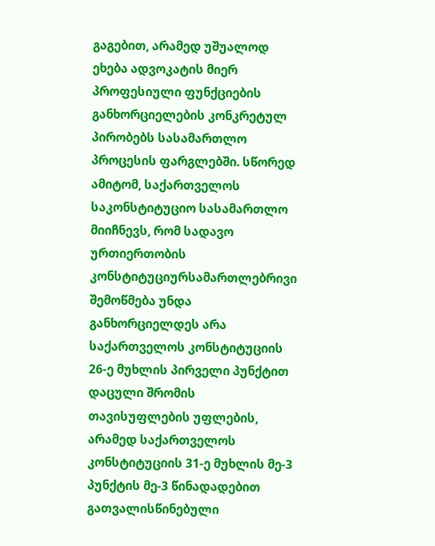გაგებით, არამედ უშუალოდ ეხება ადვოკატის მიერ პროფესიული ფუნქციების განხორციელების კონკრეტულ პირობებს სასამართლო პროცესის ფარგლებში. სწორედ ამიტომ, საქართველოს საკონსტიტუციო სასამართლო მიიჩნევს, რომ სადავო ურთიერთობის კონსტიტუციურსამართლებრივი შემოწმება უნდა განხორციელდეს არა საქართველოს კონსტიტუციის 26-ე მუხლის პირველი პუნქტით დაცული შრომის თავისუფლების უფლების, არამედ საქართველოს კონსტიტუციის 31-ე მუხლის მე-3 პუნქტის მე-3 წინადადებით გათვალისწინებული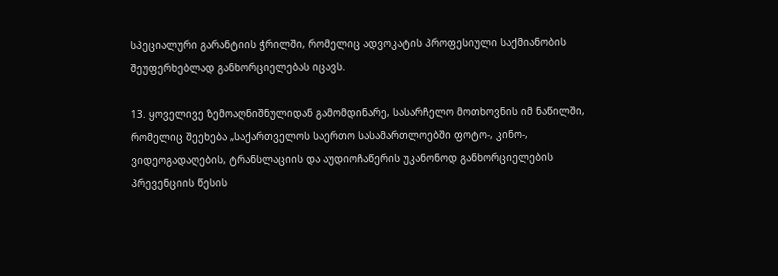სპეციალური გარანტიის ჭრილში, რომელიც ადვოკატის პროფესიული საქმიანობის შეუფერხებლად განხორციელებას იცავს.

13. ყოველივე ზემოაღნიშნულიდან გამომდინარე, სასარჩელო მოთხოვნის იმ ნაწილში, რომელიც შეეხება „საქართველოს საერთო სასამართლოებში ფოტო-, კინო-, ვიდეოგადაღების, ტრანსლაციის და აუდიოჩაწერის უკანონოდ განხორციელების პრევენციის წესის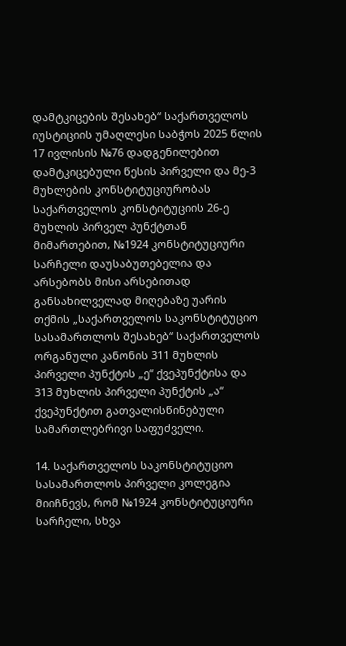დამტკიცების შესახებ“ საქართველოს იუსტიციის უმაღლესი საბჭოს 2025 წლის 17 ივლისის №76 დადგენილებით დამტკიცებული წესის პირველი და მე-3 მუხლების კონსტიტუციურობას საქართველოს კონსტიტუციის 26-ე მუხლის პირველ პუნქტთან მიმართებით, №1924 კონსტიტუციური სარჩელი დაუსაბუთებელია და არსებობს მისი არსებითად განსახილველად მიღებაზე უარის თქმის „საქართველოს საკონსტიტუციო სასამართლოს შესახებ“ საქართველოს ორგანული კანონის 311 მუხლის პირველი პუნქტის „ე“ ქვეპუნქტისა და 313 მუხლის პირველი პუნქტის „ა“ ქვეპუნქტით გათვალისწინებული სამართლებრივი საფუძველი.

14. საქართველოს საკონსტიტუციო სასამართლოს პირველი კოლეგია მიიჩნევს, რომ №1924 კონსტიტუციური სარჩელი, სხვა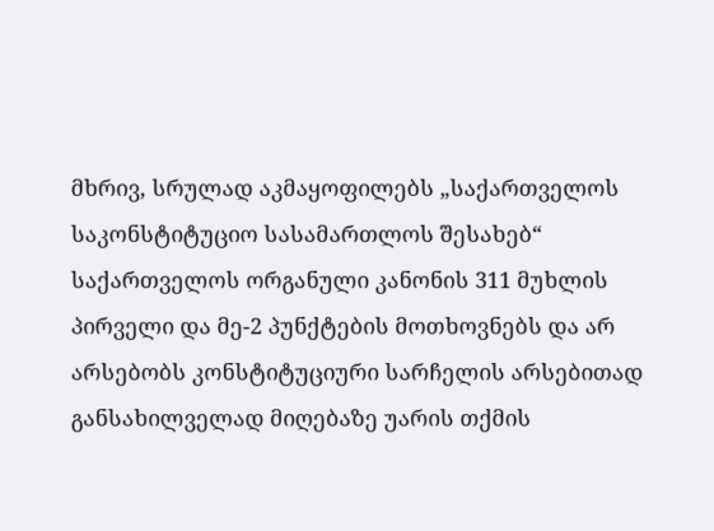მხრივ, სრულად აკმაყოფილებს „საქართველოს საკონსტიტუციო სასამართლოს შესახებ“ საქართველოს ორგანული კანონის 311 მუხლის პირველი და მე-2 პუნქტების მოთხოვნებს და არ არსებობს კონსტიტუციური სარჩელის არსებითად განსახილველად მიღებაზე უარის თქმის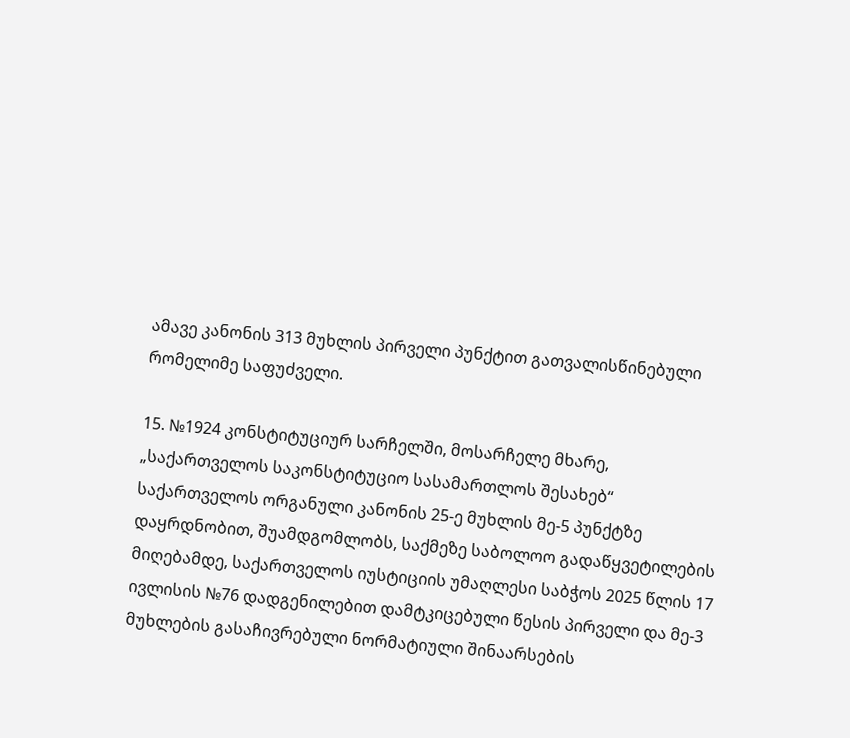ამავე კანონის 313 მუხლის პირველი პუნქტით გათვალისწინებული რომელიმე საფუძველი.

15. №1924 კონსტიტუციურ სარჩელში, მოსარჩელე მხარე, „საქართველოს საკონსტიტუციო სასამართლოს შესახებ“ საქართველოს ორგანული კანონის 25-ე მუხლის მე-5 პუნქტზე დაყრდნობით, შუამდგომლობს, საქმეზე საბოლოო გადაწყვეტილების მიღებამდე, საქართველოს იუსტიციის უმაღლესი საბჭოს 2025 წლის 17 ივლისის №76 დადგენილებით დამტკიცებული წესის პირველი და მე-3 მუხლების გასაჩივრებული ნორმატიული შინაარსების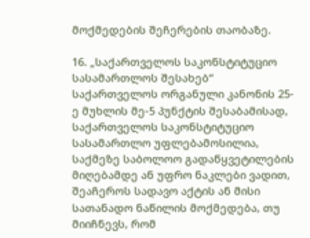მოქმედების შეჩერების თაობაზე.

16. „საქართველოს საკონსტიტუციო სასამართლოს შესახებ“ საქართველოს ორგანული კანონის 25-ე მუხლის მე-5 პუნქტის შესაბამისად, საქართველოს საკონსტიტუციო სასამართლო უფლებამოსილია, საქმეზე საბოლოო გადაწყვეტილების მიღებამდე ან უფრო ნაკლები ვადით, შეაჩეროს სადავო აქტის ან მისი სათანადო ნაწილის მოქმედება, თუ მიიჩნევს, რომ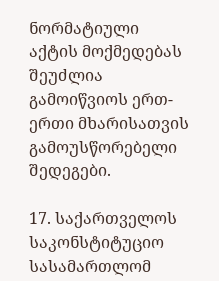ნორმატიული აქტის მოქმედებას შეუძლია გამოიწვიოს ერთ-ერთი მხარისათვის გამოუსწორებელი შედეგები.

17. საქართველოს საკონსტიტუციო სასამართლომ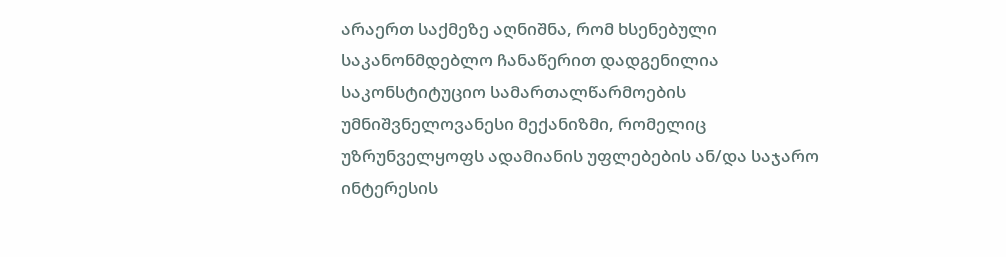არაერთ საქმეზე აღნიშნა, რომ ხსენებული საკანონმდებლო ჩანაწერით დადგენილია საკონსტიტუციო სამართალწარმოების უმნიშვნელოვანესი მექანიზმი, რომელიც უზრუნველყოფს ადამიანის უფლებების ან/და საჯარო ინტერესის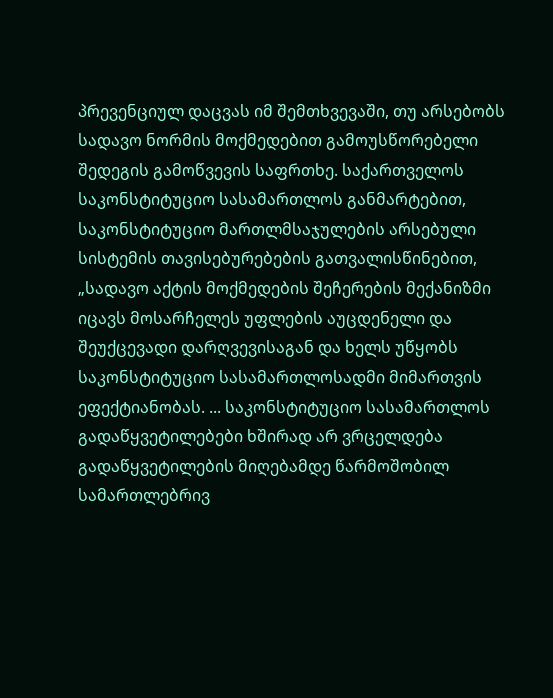პრევენციულ დაცვას იმ შემთხვევაში, თუ არსებობს სადავო ნორმის მოქმედებით გამოუსწორებელი შედეგის გამოწვევის საფრთხე. საქართველოს საკონსტიტუციო სასამართლოს განმარტებით, საკონსტიტუციო მართლმსაჯულების არსებული სისტემის თავისებურებების გათვალისწინებით, „სადავო აქტის მოქმედების შეჩერების მექანიზმი იცავს მოსარჩელეს უფლების აუცდენელი და შეუქცევადი დარღვევისაგან და ხელს უწყობს საკონსტიტუციო სასამართლოსადმი მიმართვის ეფექტიანობას. ... საკონსტიტუციო სასამართლოს გადაწყვეტილებები ხშირად არ ვრცელდება გადაწყვეტილების მიღებამდე წარმოშობილ სამართლებრივ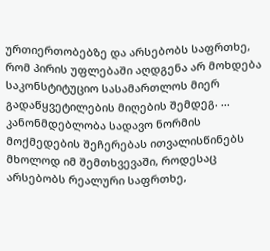ურთიერთობებზე და არსებობს საფრთხე, რომ პირის უფლებაში აღდგენა არ მოხდება საკონსტიტუციო სასამართლოს მიერ გადაწყვეტილების მიღების შემდეგ. ... კანონმდებლობა სადავო ნორმის მოქმედების შეჩერებას ითვალისწინებს მხოლოდ იმ შემთხვევაში, როდესაც არსებობს რეალური საფრთხე,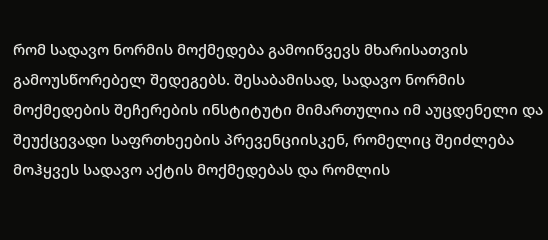რომ სადავო ნორმის მოქმედება გამოიწვევს მხარისათვის გამოუსწორებელ შედეგებს. შესაბამისად, სადავო ნორმის მოქმედების შეჩერების ინსტიტუტი მიმართულია იმ აუცდენელი და შეუქცევადი საფრთხეების პრევენციისკენ, რომელიც შეიძლება მოჰყვეს სადავო აქტის მოქმედებას და რომლის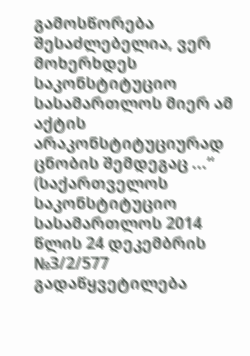გამოსწორება შესაძლებელია, ვერ მოხერხდეს საკონსტიტუციო სასამართლოს მიერ ამ აქტის არაკონსტიტუციურად ცნობის შემდეგაც ...“ (საქართველოს საკონსტიტუციო სასამართლოს 2014 წლის 24 დეკემბრის №3/2/577 გადაწყვეტილება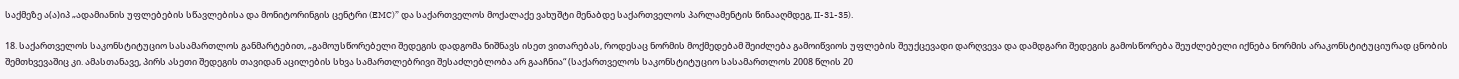საქმეზე ა(ა)იპ „ადამიანის უფლებების სწავლებისა და მონიტორინგის ცენტრი (EMC)” და საქართველოს მოქალაქე ვახუშტი მენაბდე საქართველოს პარლამენტის წინააღმდეგ, II-31-35).

18. საქართველოს საკონსტიტუციო სასამართლოს განმარტებით, „გამოუსწორებელი შედეგის დადგომა ნიშნავს ისეთ ვითარებას, როდესაც ნორმის მოქმედებამ შეიძლება გამოიწვიოს უფლების შეუქცევადი დარღვევა და დამდგარი შედეგის გამოსწორება შეუძლებელი იქნება ნორმის არაკონსტიტუციურად ცნობის შემთხვევაშიც კი. ამასთანავე, პირს ასეთი შედეგის თავიდან აცილების სხვა სამართლებრივი შესაძლებლობა არ გააჩნია“ (საქართველოს საკონსტიტუციო სასამართლოს 2008 წლის 20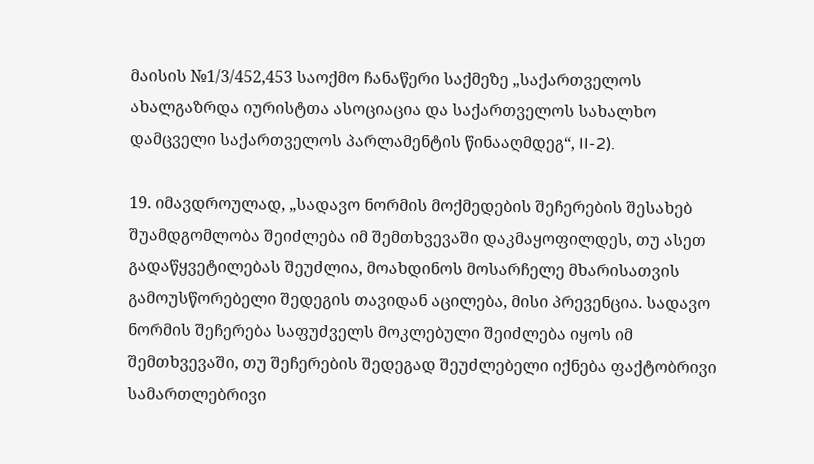მაისის №1/3/452,453 საოქმო ჩანაწერი საქმეზე „საქართველოს ახალგაზრდა იურისტთა ასოციაცია და საქართველოს სახალხო დამცველი საქართველოს პარლამენტის წინააღმდეგ“, II-2).

19. იმავდროულად, „სადავო ნორმის მოქმედების შეჩერების შესახებ შუამდგომლობა შეიძლება იმ შემთხვევაში დაკმაყოფილდეს, თუ ასეთ გადაწყვეტილებას შეუძლია, მოახდინოს მოსარჩელე მხარისათვის გამოუსწორებელი შედეგის თავიდან აცილება, მისი პრევენცია. სადავო ნორმის შეჩერება საფუძველს მოკლებული შეიძლება იყოს იმ შემთხვევაში, თუ შეჩერების შედეგად შეუძლებელი იქნება ფაქტობრივი სამართლებრივი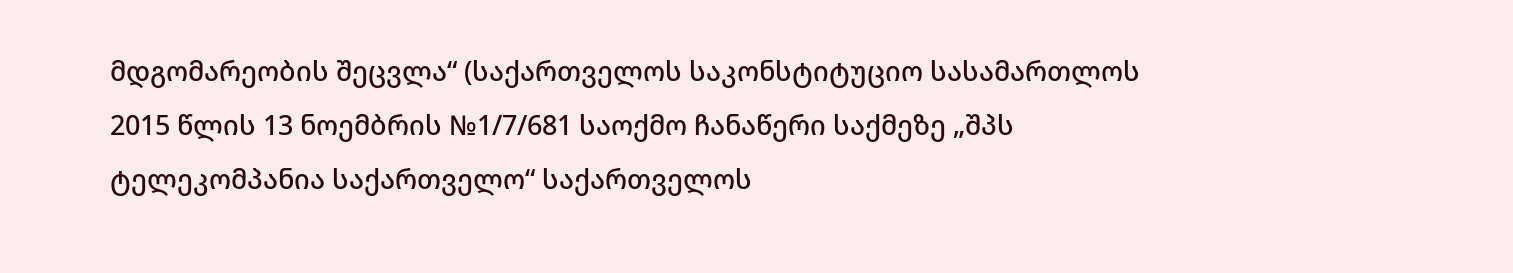მდგომარეობის შეცვლა“ (საქართველოს საკონსტიტუციო სასამართლოს 2015 წლის 13 ნოემბრის №1/7/681 საოქმო ჩანაწერი საქმეზე „შპს ტელეკომპანია საქართველო“ საქართველოს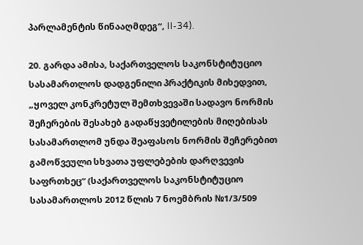პარლამენტის წინააღმდეგ“, II-34).

20. გარდა ამისა, საქართველოს საკონსტიტუციო სასამართლოს დადგენილი პრაქტიკის მიხედვით, „ყოველ კონკრეტულ შემთხვევაში სადავო ნორმის შეჩერების შესახებ გადაწყვეტილების მიღებისას სასამართლომ უნდა შეაფასოს ნორმის შეჩერებით გამოწვეული სხვათა უფლებების დარღვევის საფრთხეც“ (საქართველოს საკონსტიტუციო სასამართლოს 2012 წლის 7 ნოემბრის №1/3/509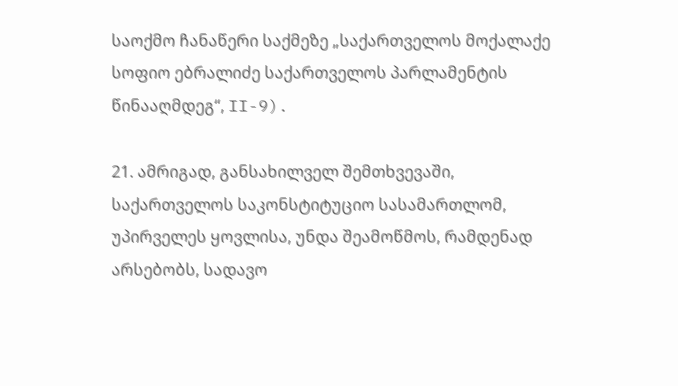საოქმო ჩანაწერი საქმეზე „საქართველოს მოქალაქე სოფიო ებრალიძე საქართველოს პარლამენტის წინააღმდეგ“, II-9).

21. ამრიგად, განსახილველ შემთხვევაში, საქართველოს საკონსტიტუციო სასამართლომ, უპირველეს ყოვლისა, უნდა შეამოწმოს, რამდენად არსებობს, სადავო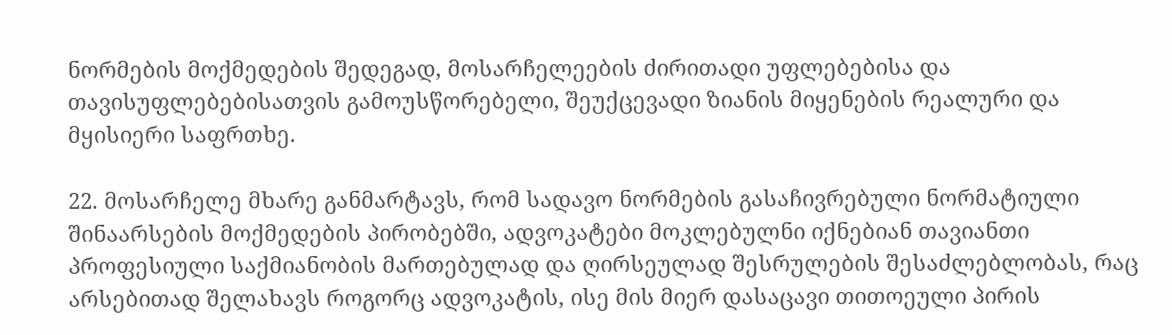ნორმების მოქმედების შედეგად, მოსარჩელეების ძირითადი უფლებებისა და თავისუფლებებისათვის გამოუსწორებელი, შეუქცევადი ზიანის მიყენების რეალური და მყისიერი საფრთხე.

22. მოსარჩელე მხარე განმარტავს, რომ სადავო ნორმების გასაჩივრებული ნორმატიული შინაარსების მოქმედების პირობებში, ადვოკატები მოკლებულნი იქნებიან თავიანთი პროფესიული საქმიანობის მართებულად და ღირსეულად შესრულების შესაძლებლობას, რაც არსებითად შელახავს როგორც ადვოკატის, ისე მის მიერ დასაცავი თითოეული პირის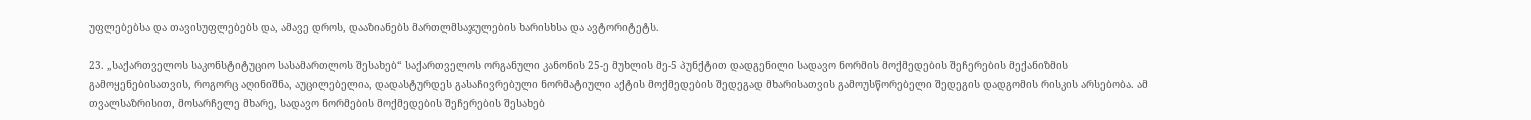უფლებებსა და თავისუფლებებს და, ამავე დროს, დააზიანებს მართლმსაჯულების ხარისხსა და ავტორიტეტს.

23. „საქართველოს საკონსტიტუციო სასამართლოს შესახებ“ საქართველოს ორგანული კანონის 25-ე მუხლის მე-5 პუნქტით დადგენილი სადავო ნორმის მოქმედების შეჩერების მექანიზმის გამოყენებისათვის, როგორც აღინიშნა, აუცილებელია, დადასტურდეს გასაჩივრებული ნორმატიული აქტის მოქმედების შედეგად მხარისათვის გამოუსწორებელი შედეგის დადგომის რისკის არსებობა. ამ თვალსაზრისით, მოსარჩელე მხარე, სადავო ნორმების მოქმედების შეჩერების შესახებ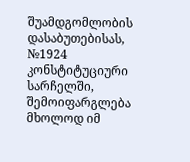შუამდგომლობის დასაბუთებისას, №1924 კონსტიტუციური სარჩელში, შემოიფარგლება მხოლოდ იმ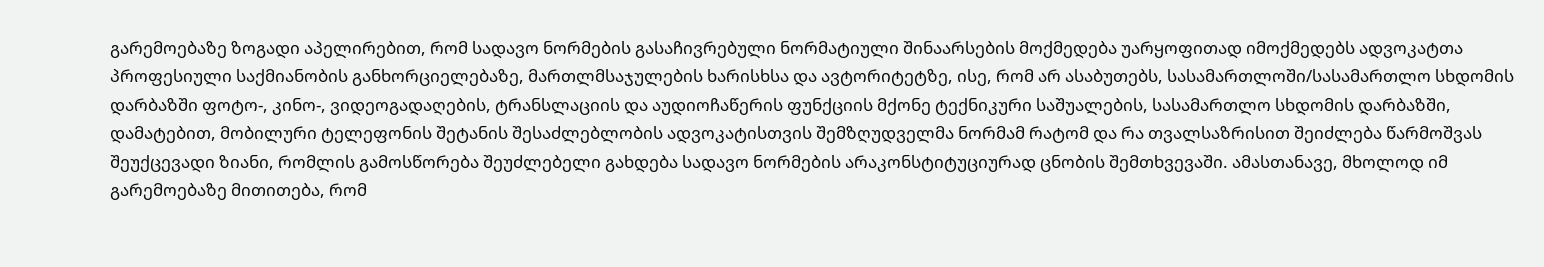გარემოებაზე ზოგადი აპელირებით, რომ სადავო ნორმების გასაჩივრებული ნორმატიული შინაარსების მოქმედება უარყოფითად იმოქმედებს ადვოკატთა პროფესიული საქმიანობის განხორციელებაზე, მართლმსაჯულების ხარისხსა და ავტორიტეტზე, ისე, რომ არ ასაბუთებს, სასამართლოში/სასამართლო სხდომის დარბაზში ფოტო-, კინო-, ვიდეოგადაღების, ტრანსლაციის და აუდიოჩაწერის ფუნქციის მქონე ტექნიკური საშუალების, სასამართლო სხდომის დარბაზში, დამატებით, მობილური ტელეფონის შეტანის შესაძლებლობის ადვოკატისთვის შემზღუდველმა ნორმამ რატომ და რა თვალსაზრისით შეიძლება წარმოშვას შეუქცევადი ზიანი, რომლის გამოსწორება შეუძლებელი გახდება სადავო ნორმების არაკონსტიტუციურად ცნობის შემთხვევაში. ამასთანავე, მხოლოდ იმ გარემოებაზე მითითება, რომ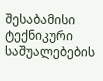შესაბამისი ტექნიკური საშუალებების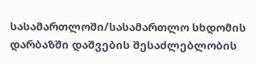სასამართლოში/სასამართლო სხდომის დარბაზში დაშვების შესაძლებლობის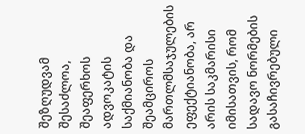შეზღუდვამ შესაძლოა, შეაფერხოს ადვოკატის საქმიანობა და შეამციროს მართლმსაჯულების ეფექტიანობა, არ არის საკმარისი იმისათვის, რომ სადავო ნორმების გასაჩივრებული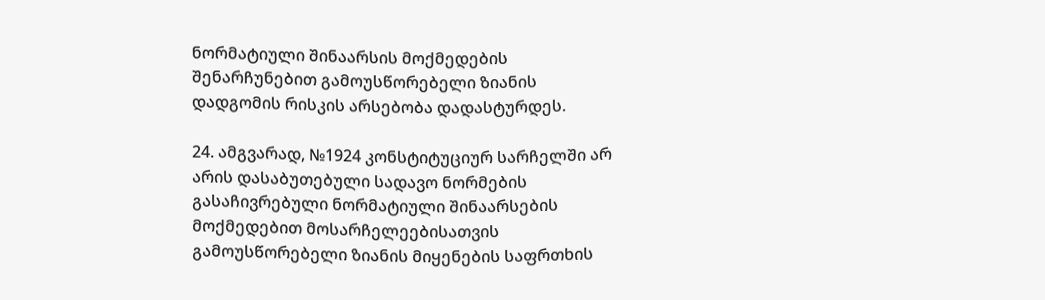ნორმატიული შინაარსის მოქმედების შენარჩუნებით გამოუსწორებელი ზიანის დადგომის რისკის არსებობა დადასტურდეს.

24. ამგვარად, №1924 კონსტიტუციურ სარჩელში არ არის დასაბუთებული სადავო ნორმების გასაჩივრებული ნორმატიული შინაარსების მოქმედებით მოსარჩელეებისათვის გამოუსწორებელი ზიანის მიყენების საფრთხის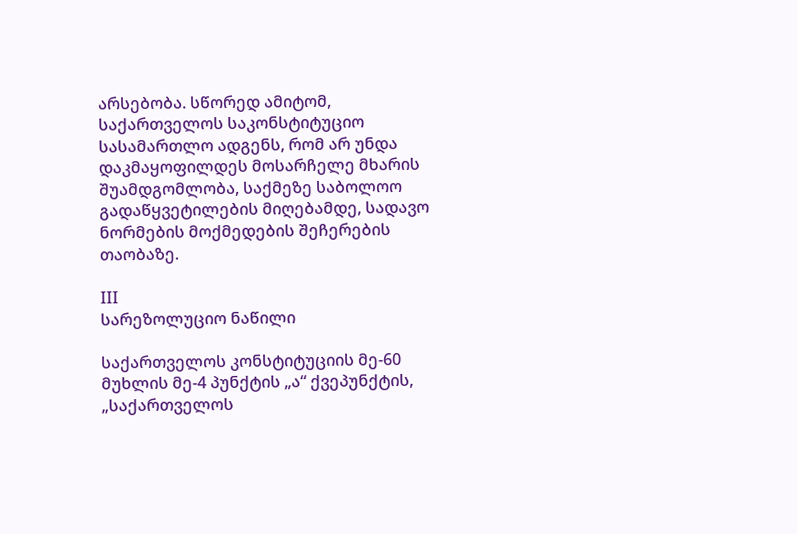არსებობა. სწორედ ამიტომ, საქართველოს საკონსტიტუციო სასამართლო ადგენს, რომ არ უნდა დაკმაყოფილდეს მოსარჩელე მხარის შუამდგომლობა, საქმეზე საბოლოო გადაწყვეტილების მიღებამდე, სადავო ნორმების მოქმედების შეჩერების თაობაზე.

III
სარეზოლუციო ნაწილი

საქართველოს კონსტიტუციის მე-60 მუხლის მე-4 პუნქტის „ა“ ქვეპუნქტის, „საქართველოს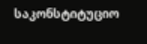საკონსტიტუციო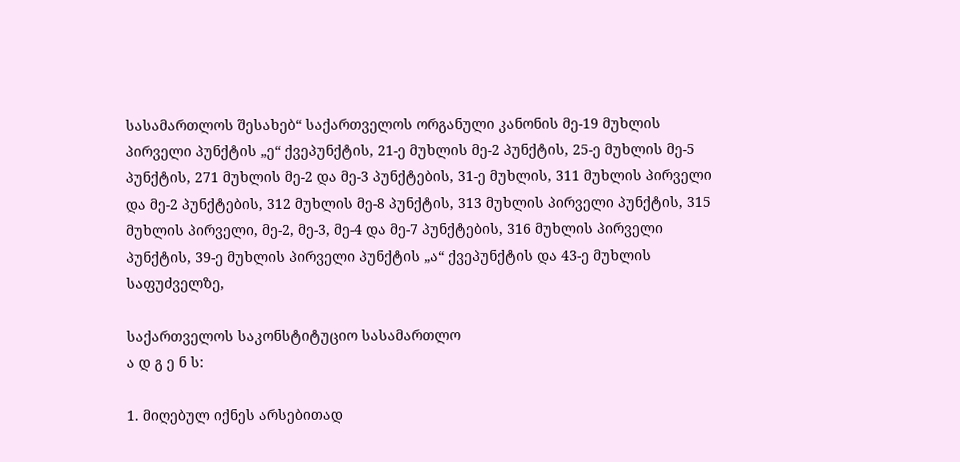სასამართლოს შესახებ“ საქართველოს ორგანული კანონის მე-19 მუხლის პირველი პუნქტის „ე“ ქვეპუნქტის, 21-ე მუხლის მე-2 პუნქტის, 25-ე მუხლის მე-5 პუნქტის, 271 მუხლის მე-2 და მე-3 პუნქტების, 31-ე მუხლის, 311 მუხლის პირველი და მე-2 პუნქტების, 312 მუხლის მე-8 პუნქტის, 313 მუხლის პირველი პუნქტის, 315 მუხლის პირველი, მე-2, მე-3, მე-4 და მე-7 პუნქტების, 316 მუხლის პირველი პუნქტის, 39-ე მუხლის პირველი პუნქტის „ა“ ქვეპუნქტის და 43-ე მუხლის საფუძველზე,

საქართველოს საკონსტიტუციო სასამართლო
ა დ გ ე ნ ს:

1. მიღებულ იქნეს არსებითად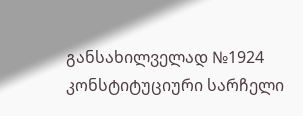განსახილველად №1924 კონსტიტუციური სარჩელი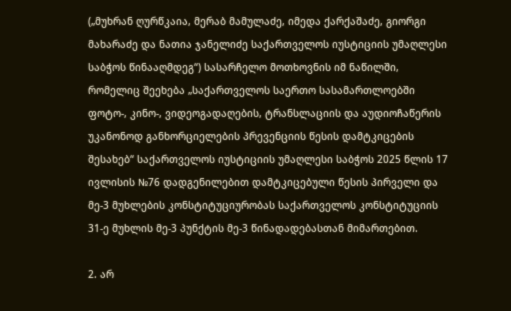(„მუხრან ღურწკაია, მერაბ მამულაძე, იმედა ქარქაშაძე, გიორგი მახარაძე და ნათია ჯანელიძე საქართველოს იუსტიციის უმაღლესი საბჭოს წინააღმდეგ“) სასარჩელო მოთხოვნის იმ ნაწილში, რომელიც შეეხება „საქართველოს საერთო სასამართლოებში ფოტო-, კინო-, ვიდეოგადაღების, ტრანსლაციის და აუდიოჩაწერის უკანონოდ განხორციელების პრევენციის წესის დამტკიცების შესახებ“ საქართველოს იუსტიციის უმაღლესი საბჭოს 2025 წლის 17 ივლისის №76 დადგენილებით დამტკიცებული წესის პირველი და მე-3 მუხლების კონსტიტუციურობას საქართველოს კონსტიტუციის 31-ე მუხლის მე-3 პუნქტის მე-3 წინადადებასთან მიმართებით.

2. არ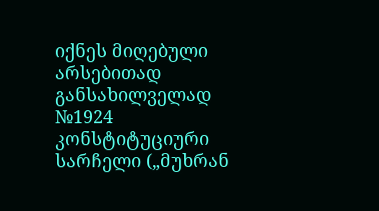იქნეს მიღებული არსებითად განსახილველად №1924 კონსტიტუციური სარჩელი („მუხრან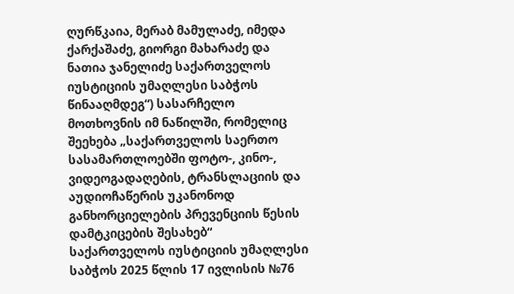ღურწკაია, მერაბ მამულაძე, იმედა ქარქაშაძე, გიორგი მახარაძე და ნათია ჯანელიძე საქართველოს იუსტიციის უმაღლესი საბჭოს წინააღმდეგ“) სასარჩელო მოთხოვნის იმ ნაწილში, რომელიც შეეხება „საქართველოს საერთო სასამართლოებში ფოტო-, კინო-, ვიდეოგადაღების, ტრანსლაციის და აუდიოჩაწერის უკანონოდ განხორციელების პრევენციის წესის დამტკიცების შესახებ“ საქართველოს იუსტიციის უმაღლესი საბჭოს 2025 წლის 17 ივლისის №76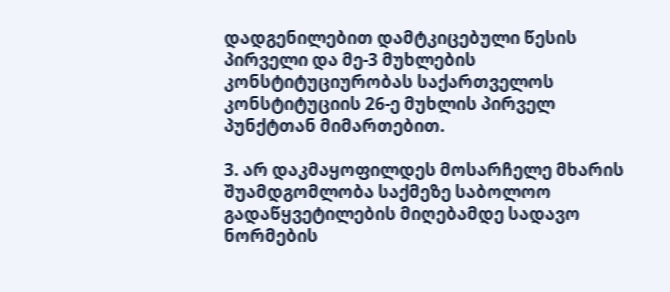დადგენილებით დამტკიცებული წესის პირველი და მე-3 მუხლების კონსტიტუციურობას საქართველოს კონსტიტუციის 26-ე მუხლის პირველ პუნქტთან მიმართებით.

3. არ დაკმაყოფილდეს მოსარჩელე მხარის შუამდგომლობა საქმეზე საბოლოო გადაწყვეტილების მიღებამდე სადავო ნორმების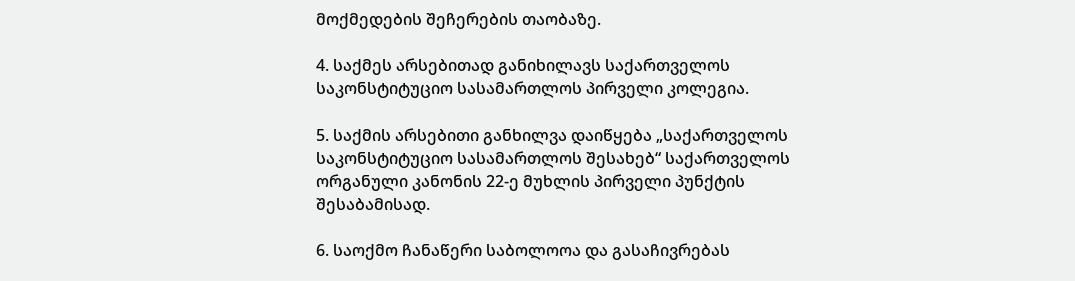მოქმედების შეჩერების თაობაზე.

4. საქმეს არსებითად განიხილავს საქართველოს საკონსტიტუციო სასამართლოს პირველი კოლეგია.

5. საქმის არსებითი განხილვა დაიწყება „საქართველოს საკონსტიტუციო სასამართლოს შესახებ“ საქართველოს ორგანული კანონის 22-ე მუხლის პირველი პუნქტის შესაბამისად.

6. საოქმო ჩანაწერი საბოლოოა და გასაჩივრებას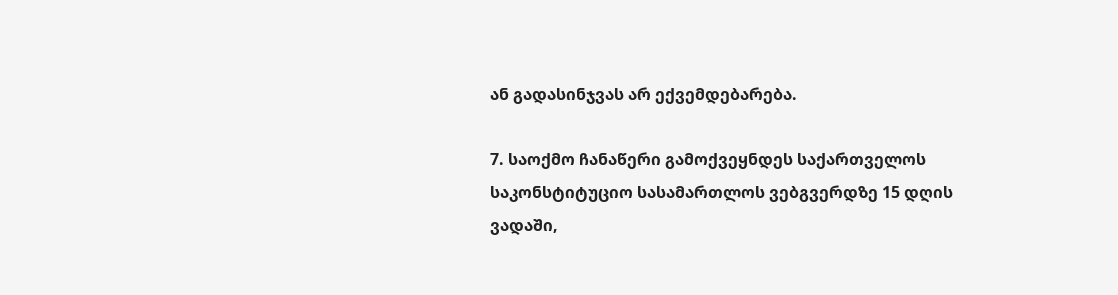ან გადასინჯვას არ ექვემდებარება.

7. საოქმო ჩანაწერი გამოქვეყნდეს საქართველოს საკონსტიტუციო სასამართლოს ვებგვერდზე 15 დღის ვადაში,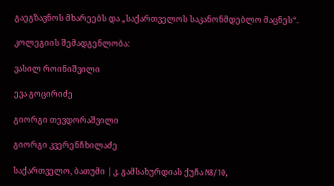გაეგზავნოს მხარეებს და „საქართველოს საკანონმდებლო მაცნეს“.

კოლეგიის შემადგენლობა:

ვასილ როინიშვილი

ევა გოცირიძე

გიორგი თევდორაშვილი

გიორგი კვერენჩხილაძე

საქართველო, ბათუმი | კ. გამსახურდიას ქუჩა N8/10,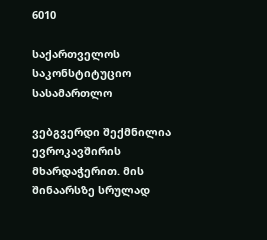6010

საქართველოს საკონსტიტუციო სასამართლო

ვებგვერდი შექმნილია ევროკავშირის მხარდაჭერით. მის შინაარსზე სრულად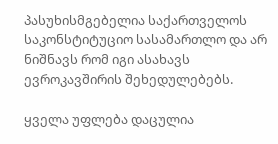პასუხისმგებელია საქართველოს საკონსტიტუციო სასამართლო და არ ნიშნავს რომ იგი ასახავს ევროკავშირის შეხედულებებს.

ყველა უფლება დაცულია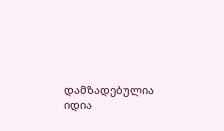დამზადებულია იდია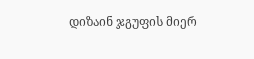დიზაინ ჯგუფის მიერ